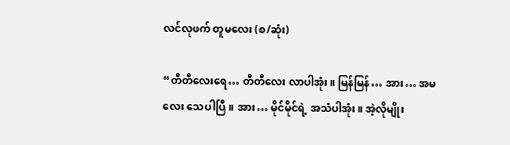လင်လုဖက် တူမလေး (စ/ဆုံး)

“တီတီလေးရေ… တီတီလေး လာပါအုံး။ မြန်မြန်… အား… အမလေး သေပါပြီ။ အား… မိုင်မိုင်ရဲ့ အသံပါအုံး။ အဲ့လိုမျိုး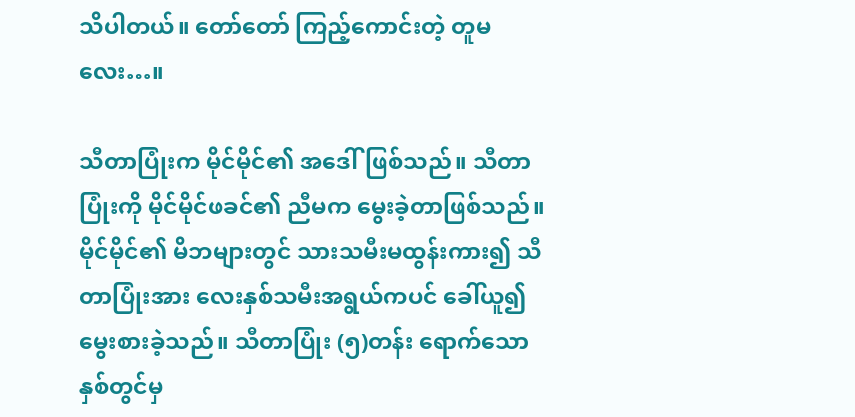သိပါတယ်။ တော်တော် ကြည့်ကောင်းတဲ့ တူမလေး…။

သီတာပြုံးက မိုင်မိုင်၏ အဒေါ်ဖြစ်သည်။ သီတာပြုံးကို မိုင်မိုင်ဖခင်၏ ညီမက မွေးခဲ့တာဖြစ်သည်။ မိုင်မိုင်၏ မိဘများတွင် သားသမီးမထွန်းကား၍ သီတာပြုံးအား လေးနှစ်သမီးအရွယ်ကပင် ခေါ်ယူ၍ မွေးစားခဲ့သည်။ သီတာပြုံး (၅)တန်း ရောက်သောနှစ်တွင်မှ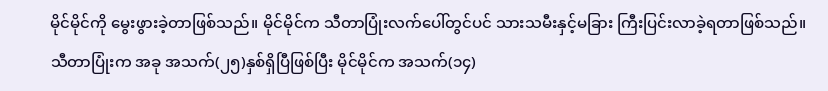မိုင်မိုင်ကို မွေးဖွားခဲ့တာဖြစ်သည်။ မိုင်မိုင်က သီတာပြုံးလက်ပေါ်တွင်ပင် သားသမီးနှင့်မခြား ကြီးပြင်းလာခဲ့ရတာဖြစ်သည်။ သီတာပြုံးက အခု အသက်(၂၅)နှစ်ရှိပြီဖြစ်ပြီး မိုင်မိုင်က အသက်(၁၄)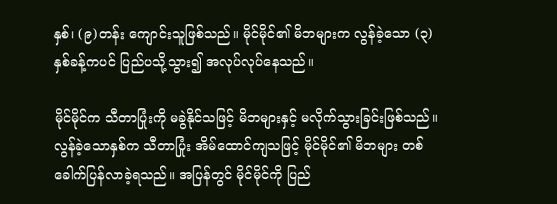နှစ်၊ (၉)တန်း ကျောင်းသူဖြစ်သည်။ မိုင်မိုင်၏ မိဘများက လွန်ခဲ့သော (၃)နှစ်ခန့်ကပင် ပြည်ပသို့သွား၍ အလုပ်လုပ်နေသည်။

မိုင်မိုင်က သီတာပြုံးကို မခွဲနိုင်သဖြင့် မိဘများနှင့် မလိုက်သွားခြင်းဖြစ်သည်။ လွန်ခဲ့သောနှစ်က သီတာပြုံး အိမ်ထောင်ကျသဖြင့် မိုင်မိုင်၏ မိဘများ တစ်ခေါက်ပြန်လာခဲ့ရသည်။ အပြန်တွင် မိုင်မိုင်ကို ပြည်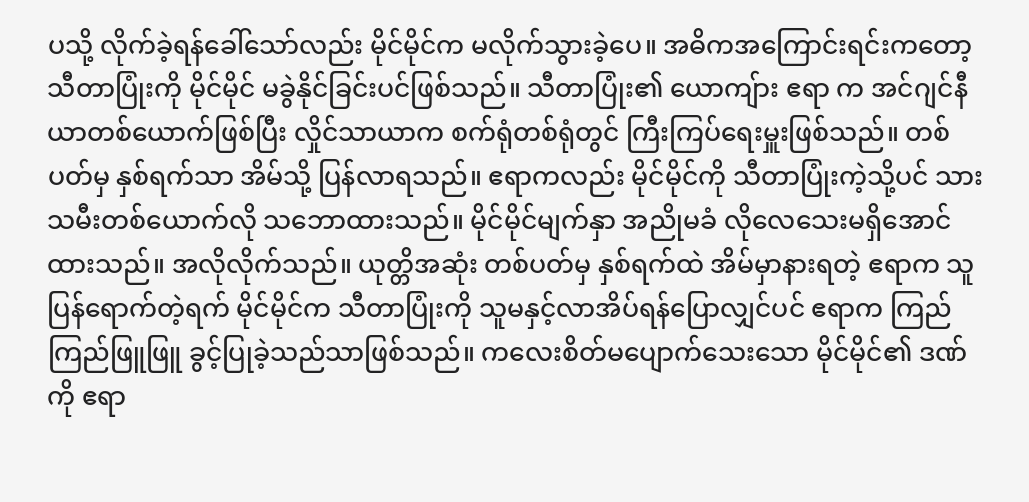ပသို့ လိုက်ခဲ့ရန်ခေါ်သော်လည်း မိုင်မိုင်က မလိုက်သွားခဲ့ပေ။ အဓိကအကြောင်းရင်းကတော့ သီတာပြုံးကို မိုင်မိုင် မခွဲနိုင်ခြင်းပင်ဖြစ်သည်။ သီတာပြုံး၏ ယောကျ်ား ဧရာ က အင်ဂျင်နီယာတစ်ယောက်ဖြစ်ပြီး လှိုင်သာယာက စက်ရုံတစ်ရုံတွင် ကြီးကြပ်ရေးမှူးဖြစ်သည်။ တစ်ပတ်မှ နှစ်ရက်သာ အိမ်သို့ ပြန်လာရသည်။ ဧရာကလည်း မိုင်မိုင်ကို သီတာပြုံးကဲ့သို့ပင် သားသမီးတစ်ယောက်လို သဘောထားသည်။ မိုင်မိုင်မျက်နှာ အညိုမခံ လိုလေသေးမရှိအောင် ထားသည်။ အလိုလိုက်သည်။ ယုတ္တိအဆုံး တစ်ပတ်မှ နှစ်ရက်ထဲ အိမ်မှာနားရတဲ့ ဧရာက သူပြန်ရောက်တဲ့ရက် မိုင်မိုင်က သီတာပြုံးကို သူမနှင့်လာအိပ်ရန်ပြောလျှင်ပင် ဧရာက ကြည်ကြည်ဖြူဖြူ ခွင့်ပြုခဲ့သည်သာဖြစ်သည်။ ကလေးစိတ်မပျောက်သေးသော မိုင်မိုင်၏ ဒဏ်ကို ဧရာ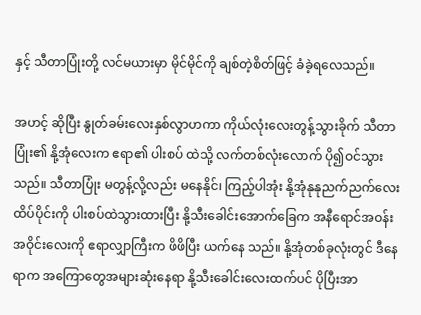နှင့် သီတာပြုံးတို့ လင်မယားမှာ မိုင်မိုင်ကို ချစ်တဲ့စိတ်ဖြင့် ခံခဲ့ရလေသည်။

အဟင့် ဆိုပြီး နွုတ်ခမ်းလေးနှစ်လွာဟကာ ကိုယ်လုံးလေးတွန့်သွားခိုက် သီတာပြုံး၏ နို့အုံလေးက ဧရာ၏ ပါးစပ် ထဲသို့ လက်တစ်လုံးလောက် ပို၍ဝင်သွားသည်။ သီတာပြုံး မတွန့်လို့လည်း မနေနိုင်၊ ကြည့်ပါအုံး နို့အုံနုနုညက်ညက်လေး ထိပ်ပိုင်းကို ပါးစပ်ထဲသွားထားပြီး နို့သီးခေါင်းအောက်ခြေက အနီရောင်အဝန်းအဝိုင်းလေးကို ဧရာလျှာကြီးက ဖိဖိပြီး ယက်နေ သည်။ နို့အုံတစ်ခုလုံးတွင် ဒီနေရာက အကြောတွေအများဆုံးနေရာ နို့သီးခေါင်းလေးထက်ပင် ပိုပြီးအာ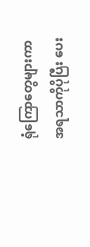ရုံကြောတွေများကာ အရသာကိုပိုပြီး ပေး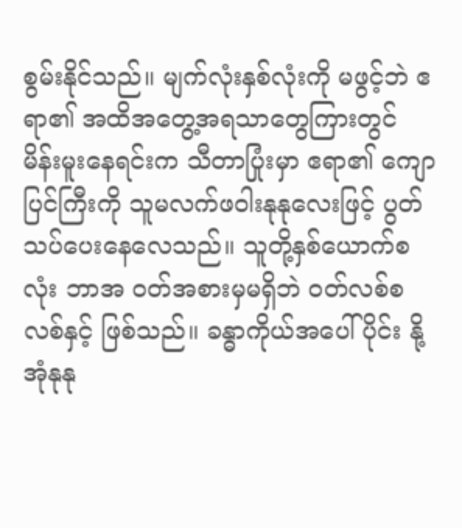စွမ်းနိုင်သည်။ မျက်လုံးနှစ်လုံးကို မဖွင့်ဘဲ ဧရာ၏ အထိအတွေ့အရသာတွေကြားတွင် မိန်းမူးနေရင်းက သီတာပြုံးမှာ ဧရာ၏ ကျောပြင်ကြီးကို သူမလက်ဖဝါးနုနုလေးဖြင့် ပွတ်သပ်ပေးနေလေသည်။ သူတို့နှစ်ယောက်စလုံး ဘာအ ဝတ်အစားမှမရှိဘဲ ဝတ်လစ်စလစ်နှင့် ဖြစ်သည်။ ခန္ဓာကိုယ်အပေါ်ပိုင်း နို့အုံနုနု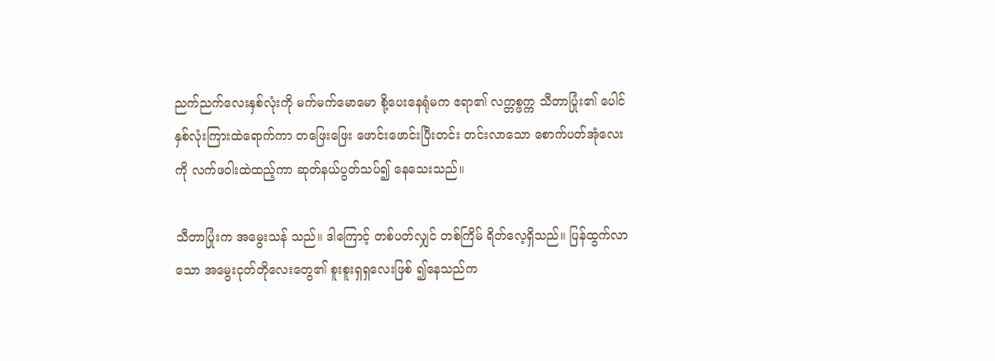ညက်ညက်လေးနှစ်လုံးကို မက်မက်မောမော စို့ပေးနေရုံမက ဧရာ၏ လက္တစ္ဖက္က သီတာပြုံး၏ ပေါင်နှစ်လုံးကြားထဲရောက်ကာ တဖြေးဖြေး ဖောင်းဖောင်းပြီးတင်း တင်းလာသော စောက်ပတ်အုံလေးကို လက်ဖဝါးထဲထည့်ကာ ဆုတ်နယ်ပွတ်သပ်၍ နေသေးသည်။

သီတာပြုံးက အမွေးသန် သည်။ ဒါကြောင့် တစ်ပတ်လျှင် တစ်ကြိမ် ရိတ်လေ့ရှိသည်။ ပြန်ထွက်လာသော အမွေးငုတ်တိုလေးတွေ၏ စူးစူးရှရှလေးဖြစ် ၍နေသည်က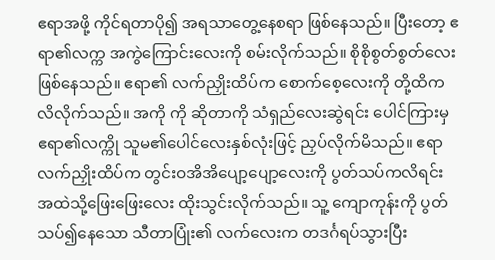ဧရာအဖို့ ကိုင်ရတာပို၍ အရသာတွေ့နေစရာ ဖြစ်နေသည်။ ပြီးတော့ ဧရာ၏လက္က အကွဲကြောင်းလေးကို စမ်းလိုက်သည်။ စိုစိုစွတ်စွတ်လေး ဖြစ်နေသည်။ ဧရာ၏ လက်ညှိုးထိပ်က စောက်စေ့လေးကို တို့ထိကလိလိုက်သည်။ အကို ကို ဆိုတာကို သံရှည်လေးဆွဲရင်း ပေါင်ကြားမှ ဧရာ၏လက္ကို သူမ၏ပေါင်လေးနှစ်လုံးဖြင့် ညှပ်လိုက်မိသည်။ ဧရာ လက်ညှိုးထိပ်က တွင်းဝအိအိပျော့ပျော့လေးကို ပွတ်သပ်ကလိရင်း အထဲသို့ဖြေးဖြေးလေး ထိုးသွင်းလိုက်သည်။ သူ့ ကျောကုန်းကို ပွတ်သပ်၍နေသော သီတာပြုံး၏ လက်လေးက တဒင်္ဂရပ်သွားပြီး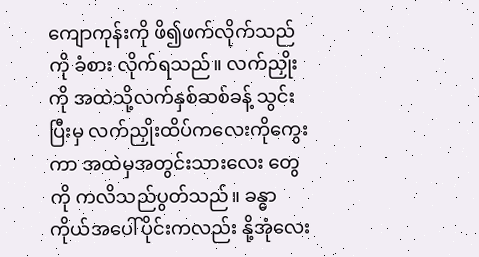ကျောကုန်းကို ဖိ၍ဖက်လိုက်သည်ကို ခံစား လိုက်ရသည်။ လက်ညှိုးကို အထဲသို့လက်နှစ်ဆစ်ခန့် သွင်းပြီးမှ လက်ညှိုးထိပ်ကလေးကိုကွေးကာ အထဲမှအတွင်းသားလေး တွေကို ကလိသည်ပွတ်သည်။ ခန္ဓာကိုယ်အပေါ်ပိုင်းကလည်း နို့အုံလေး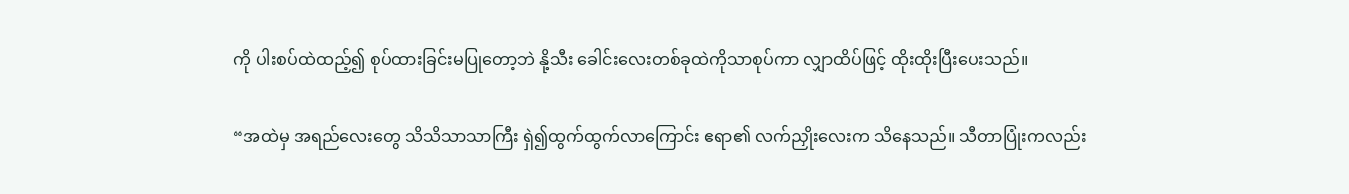ကို ပါးစပ်ထဲထည့်၍ စုပ်ထားခြင်းမပြုတော့ဘဲ နို့သီး ခေါင်းလေးတစ်ခုထဲကိုသာစုပ်ကာ လျှာထိပ်ဖြင့် ထိုးထိုးပြီးပေးသည်။

“အထဲမှ အရည်လေးတွေ သိသိသာသာကြီး ရှဲ၍ထွက်ထွက်လာကြောင်း ဧရာ၏ လက်ညှိုးလေးက သိနေသည်။ သီတာပြုံးကလည်း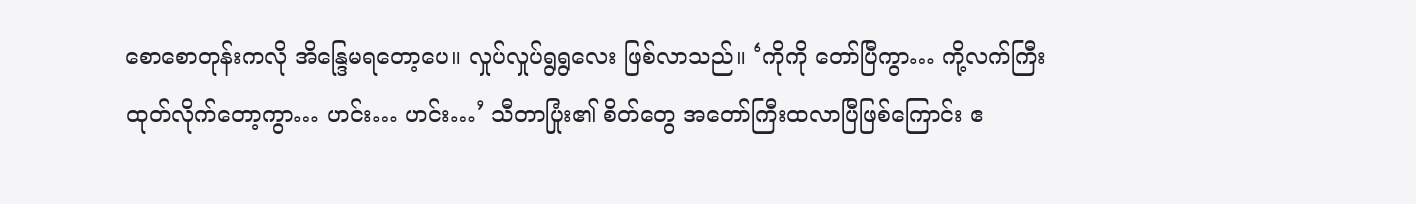စောစောတုန်းကလို အိန္ဒြေမရတော့ပေ။ လှုပ်လှုပ်ရွရွလေး ဖြစ်လာသည်။ ‘ကိုကို တော်ပြီကွာ… ကို့လက်ကြီးထုတ်လိုက်တော့ကွာ… ဟင်း… ဟင်း…’ သီတာပြုံး၏ စိတ်တွေ အတော်ကြီးထလာပြီဖြစ်ကြောင်း ဧ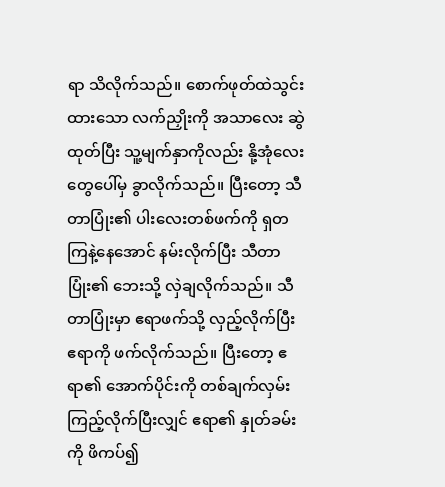ရာ သိလိုက်သည်။ စောက်ဖုတ်ထဲသွင်းထားသော လက်ညှိုးကို အသာလေး ဆွဲထုတ်ပြီး သူ့မျက်နှာကိုလည်း နို့အုံလေးတွေပေါ်မှ ခွာလိုက်သည်။ ပြီးတော့ သီတာပြုံး၏ ပါးလေးတစ်ဖက်ကို ရှတကြနဲ့နေအောင် နမ်းလိုက်ပြီး သီတာပြုံး၏ ဘေးသို့ လှဲချလိုက်သည်။ သီတာပြုံးမှာ ဧရာဖက်သို့ လှည့်လိုက်ပြီး ဧရာကို ဖက်လိုက်သည်။ ပြီးတော့ ဧရာ၏ အောက်ပိုင်းကို တစ်ချက်လှမ်းကြည့်လိုက်ပြီးလျှင် ဧရာ၏ နှုတ်ခမ်းကို ဖိကပ်၍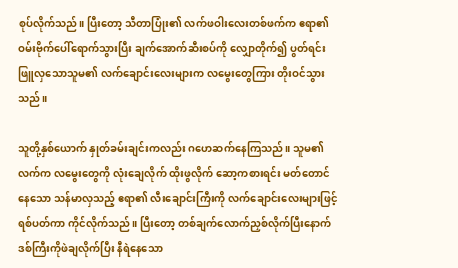စုပ်လိုက်သည်။ ပြီးတော့ သီတာပြုံး၏ လက်ဖဝါးလေးတစ်ဖက်က ဧရာ၏ ဝမ်းဗိုက်ပေါ်ရောက်သွားပြီး ချက်အောက်ဆီးစပ်ကို လျှောတိုက်၍ ပွတ်ရင်း ဖြူလှသောသူမ၏ လက်ချောင်းလေးများက လမွေးတွေကြား တိုးဝင်သွားသည်။

သူတို့နှစ်ယောက် နှုတ်ခမ်းချင်းကလည်း ဂဟေဆက်နေကြသည်။ သူမ၏လက်က လမွေးတွေကို လုံးချေလိုက် ထိုးဖွလိုက် ဆော့ကစားရင်း မတ်တောင်နေသော သန်မာလှသည့် ဧရာ၏ လီးချောင်းကြီးကို လက်ချောင်းလေးများဖြင့် ရစ်ပတ်ကာ ကိုင်လိုက်သည်။ ပြီးတော့ တစ်ချက်လောက်ညှစ်လိုက်ပြီးနောက် ဒစ်ကြီးကိုဖဲချလိုက်ပြီး နီရဲနေသော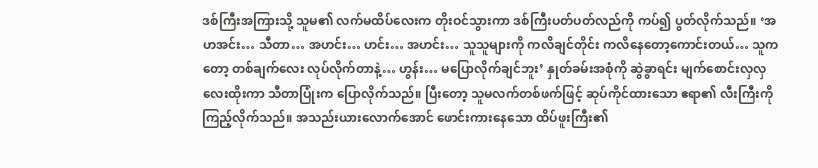ဒစ်ကြီးအကြားသို့ သူမ၏ လက်မထိပ်လေးက တိုးဝင်သွားကာ ဒစ်ကြီးပတ်ပတ်လည်ကို ကပ်၍ ပွတ်လိုက်သည်။ ‘အဟအင်း… သီတာ… အဟင်း… ဟင်း… အဟင်း… သူသူများကို ကလိချင်တိုင်း ကလိနေတော့ကောင်းတယ်… သူကတော့ တစ်ချက်လေး လုပ်လိုက်တာနဲ့… ဟွန်း… မပြောလိုက်ချင်ဘူး’ နှုတ်ခမ်းအစုံကို ဆွဲခွာရင်း မျက်စောင်းလှလှလေးထိုးကာ သီတာပြုံးက ပြောလိုက်သည်။ ပြီးတော့ သူမလက်တစ်ဖက်ဖြင့် ဆုပ်ကိုင်ထားသော ဧရာ၏ လီးကြီးကို ကြည့်လိုက်သည်။ အသည်းယားလောက်အောင် ဖောင်းကားနေသော ထိပ်ဖူးကြီး၏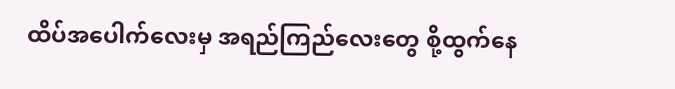ထိပ်အပေါက်လေးမှ အရည်ကြည်လေးတွေ စို့ထွက်နေ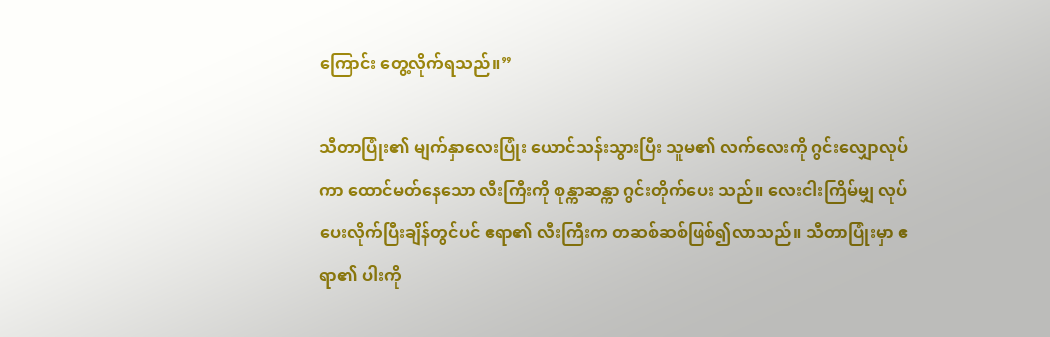ကြောင်း တွေ့လိုက်ရသည်။”

သီတာပြုံး၏ မျက်နှာလေးပြုံး ယောင်သန်းသွားပြီး သူမ၏ လက်လေးကို ဂွင်းလျှောလုပ်ကာ ထောင်မတ်နေသော လီးကြီးကို စုန္ကာဆန္ကာ ဂွင်းတိုက်ပေး သည်။ လေးငါးကြိမ်မျှ လုပ်ပေးလိုက်ပြီးချိန်တွင်ပင် ဧရာ၏ လီးကြီးက တဆစ်ဆစ်ဖြစ်၍လာသည်။ သီတာပြုံးမှာ ဧရာ၏ ပါးကို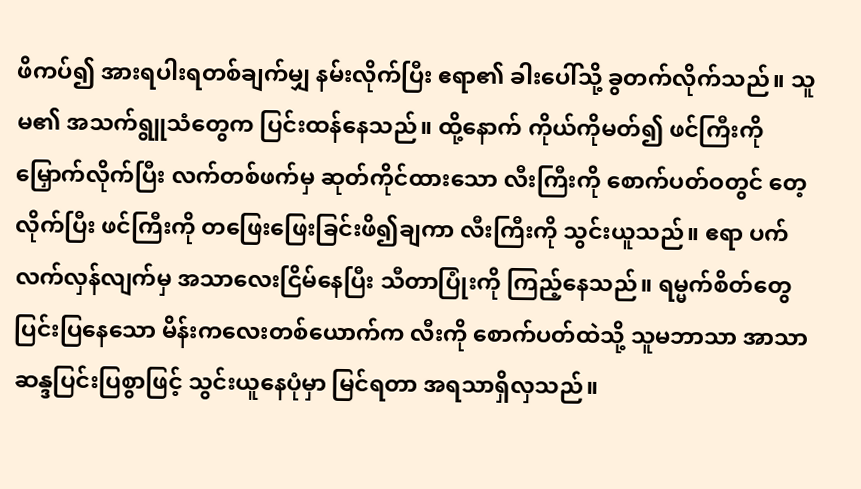ဖိကပ်၍ အားရပါးရတစ်ချက်မျှ နမ်းလိုက်ပြီး ဧရာ၏ ခါးပေါ်သို့ ခွတက်လိုက်သည်။ သူမ၏ အသက်ရွူသံတွေက ပြင်းထန်နေသည်။ ထို့နောက် ကိုယ်ကိုမတ်၍ ဖင်ကြီးကို မြှောက်လိုက်ပြီး လက်တစ်ဖက်မှ ဆုတ်ကိုင်ထားသော လီးကြီးကို စောက်ပတ်ဝတွင် တေ့လိုက်ပြီး ဖင်ကြီးကို တဖြေးဖြေးခြင်းဖိ၍ချကာ လီးကြီးကို သွင်းယူသည်။ ဧရာ ပက်လက်လှန်လျက်မှ အသာလေးငြိမ်နေပြီး သီတာပြုံးကို ကြည့်နေသည်။ ရမ္မက်စိတ်တွေ ပြင်းပြနေသော မိန်းကလေးတစ်ယောက်က လီးကို စောက်ပတ်ထဲသို့ သူမဘာသာ အာသာဆန္ဒပြင်းပြစွာဖြင့် သွင်းယူနေပုံမှာ မြင်ရတာ အရသာရှိလှသည်။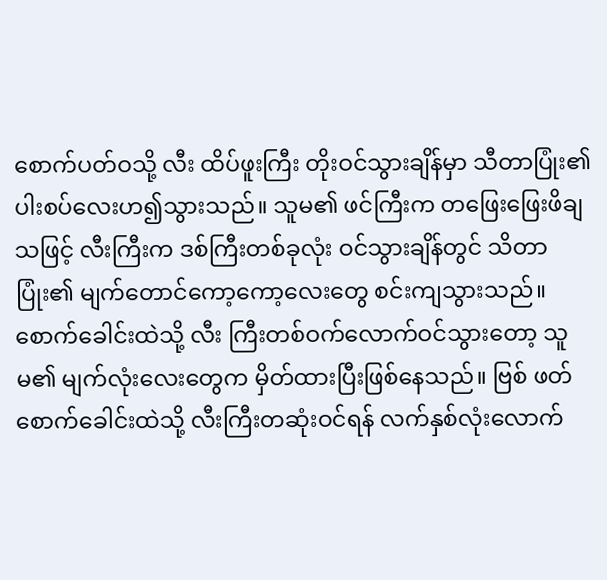စောက်ပတ်ဝသို့ လီး ထိပ်ဖူးကြီး တိုးဝင်သွားချိန်မှာ သီတာပြုံး၏ ပါးစပ်လေးဟ၍သွားသည်။ သူမ၏ ဖင်ကြီးက တဖြေးဖြေးဖိချသဖြင့် လီးကြီးက ဒစ်ကြီးတစ်ခုလုံး ဝင်သွားချိန်တွင် သိတာပြုံး၏ မျက်တောင်ကော့ကော့လေးတွေ စင်းကျသွားသည်။
စောက်ခေါင်းထဲသို့ လီး ကြီးတစ်ဝက်လောက်ဝင်သွားတော့ သူမ၏ မျက်လုံးလေးတွေက မှိတ်ထားပြီးဖြစ်နေသည်။ ဗြစ် ဖတ် စောက်ခေါင်းထဲသို့ လီးကြီးတဆုံးဝင်ရန် လက်နှစ်လုံးလောက်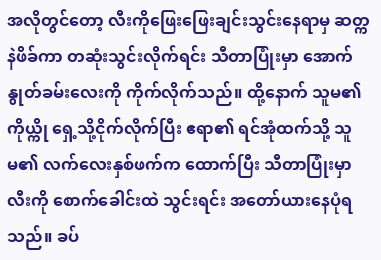အလိုတွင်တော့ လီးကိုဖြေးဖြေးချင်းသွင်းနေရာမှ ဆတ္ကနဲဖိခ်ကာ တဆုံးသွင်းလိုက်ရင်း သီတာပြုံးမှာ အောက်နွုတ်ခမ်းလေးကို ကိုက်လိုက်သည်။ ထို့နောက် သူမ၏ကိုယ္ကို ရှေ့သို့ငိုက်လိုက်ပြီး ဧရာ၏ ရင်အုံထက်သို့ သူမ၏ လက်လေးနှစ်ဖက်က ထောက်ပြီး သီတာပြုံးမှာ လီးကို စောက်ခေါင်းထဲ သွင်းရင်း အတော်ယားနေပုံရသည်။ ခပ်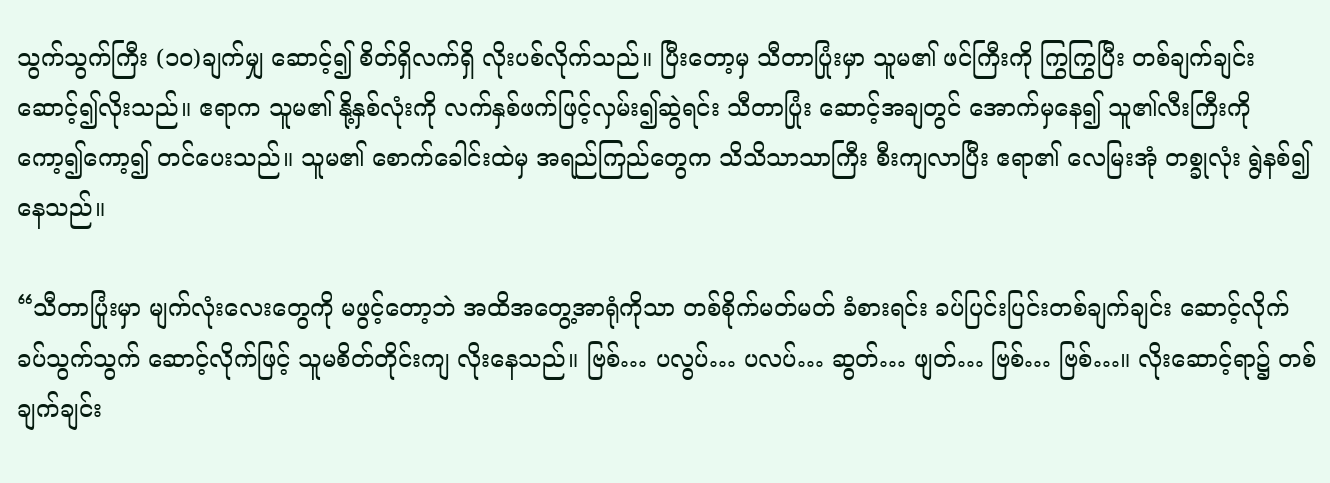သွက်သွက်ကြီး (၁၀)ချက်မျှ ဆောင့်၍ စိတ်ရှိလက်ရှိ လိုးပစ်လိုက်သည်။ ပြီးတော့မှ သီတာပြုံးမှာ သူမ၏ ဖင်ကြီးကို ကြွကြွပြီး တစ်ချက်ချင်း ဆောင့်၍လိုးသည်။ ဧရာက သူမ၏ နို့နှစ်လုံးကို လက်နှစ်ဖက်ဖြင့်လှမ်း၍ဆွဲရင်း သီတာပြုံး ဆောင့်အချတွင် အောက်မှနေ၍ သူ၏လီးကြီးကို ကော့၍ကော့၍ တင်ပေးသည်။ သူမ၏ စောက်ခေါင်းထဲမှ အရည်ကြည်တွေက သိသိသာသာကြီး စီးကျလာပြီး ဧရာ၏ လေမြးအုံ တစ္ခုလုံး ရွဲနစ်၍နေသည်။

“သီတာပြုံးမှာ မျက်လုံးလေးတွေကို မဖွင့်တော့ဘဲ အထိအတွေ့အာရုံကိုသာ တစ်စိုက်မတ်မတ် ခံစားရင်း ခပ်ပြင်းပြင်းတစ်ချက်ချင်း ဆောင့်လိုက် ခပ်သွက်သွက် ဆောင့်လိုက်ဖြင့် သူမစိတ်တိုင်းကျ လိုးနေသည်။ ဗြစ်… ပလွပ်… ပလပ်… ဆွတ်… ဖျတ်… ဗြစ်… ဗြစ်…။ လိုးဆောင့်ရာ၌ တစ်ချက်ချင်း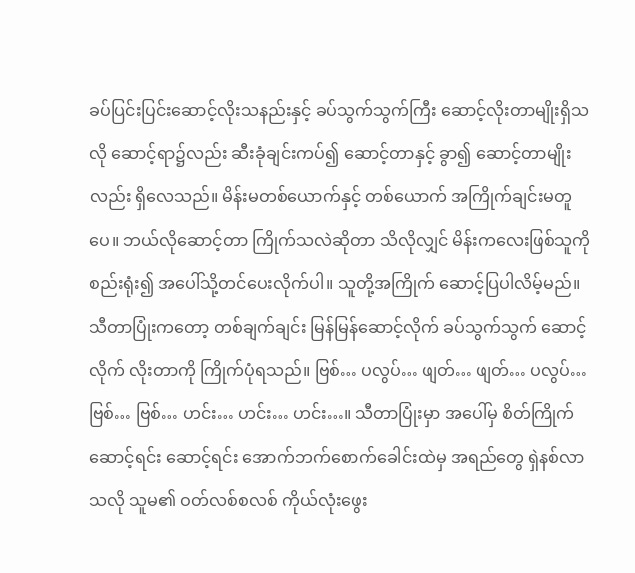ခပ်ပြင်းပြင်းဆောင့်လိုးသနည်းနှင့် ခပ်သွက်သွက်ကြီး ဆောင့်လိုးတာမျိုးရှိသလို ဆောင့်ရာ၌လည်း ဆီးခုံချင်းကပ်၍ ဆောင့်တာနှင့် ခွာ၍ ဆောင့်တာမျိုးလည်း ရှိလေသည်။ မိန်းမတစ်ယောက်နှင့် တစ်ယောက် အကြိုက်ချင်းမတူပေ။ ဘယ်လိုဆောင့်တာ ကြိုက်သလဲဆိုတာ သိလိုလျှင် မိန်းကလေးဖြစ်သူကို စည်းရုံး၍ အပေါ်သို့တင်ပေးလိုက်ပါ။ သူတို့အကြိုက် ဆောင့်ပြပါလိမ့်မည်။ သီတာပြုံးကတော့ တစ်ချက်ချင်း မြန်မြန်ဆောင့်လိုက် ခပ်သွက်သွက် ဆောင့်လိုက် လိုးတာကို ကြိုက်ပုံရသည်။ ဗြစ်… ပလွပ်… ဖျတ်… ဖျတ်… ပလွပ်… ဗြစ်… ဗြစ်… ဟင်း… ဟင်း… ဟင်း…။ သီတာပြုံးမှာ အပေါ်မှ စိတ်ကြိုက်ဆောင့်ရင်း ဆောင့်ရင်း အောက်ဘက်စောက်ခေါင်းထဲမှ အရည်တွေ ရှဲနစ်လာသလို သူမ၏ ဝတ်လစ်စလစ် ကိုယ်လုံးဖွေး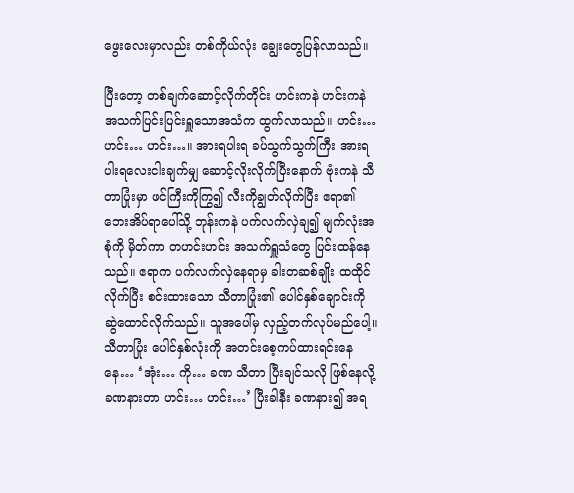ဖွေးလေးမှာလည်း တစ်ကိုယ်လုံး ချွေးတွေပြန်လာသည်။

ပြီးတော့ တစ်ချက်ဆောင့်လိုက်တိုင်း ဟင်းကနဲ ဟင်းကနဲ အသက်ပြင်းပြင်းရှူသောအသံက ထွက်လာသည်။ ဟင်း… ဟင်း… ဟင်း…။ အားရပါးရ ခပ်သွက်သွက်ကြီး အားရပါးရလေးငါးချက်မျှ ဆောင့်လိုးလိုက်ပြီးနောက် ဗုံးကနဲ သီတာပြုံးမှာ ဖင်ကြီးကိုကြွ၍ လီးကိုချွတ်လိုက်ပြီး ဧရာ၏ ဘေးအိပ်ရာပေါ်သို့ ဘုန်းကနဲ ပက်လက်လှဲချ၍ မျက်လုံးအစုံကို မှိတ်ကာ တဟင်းဟင်း အသက်ရှူသံတွေ ပြင်းထန်နေသည်။ ဧရာက ပက်လက်လှဲနေရာမှ ခါးတဆစ်ချိုး ထထိုင်လိုက်ပြီး စင်းထားသော သီတာပြုံး၏ ပေါင်နှစ်ချောင်းကို ဆွဲထောင်လိုက်သည်။ သူအပေါ်မှ လှည့်တက်လုပ်မည်ပေါ့။ သီတာပြုံး ပေါင်နှစ်လုံးကို အတင်းစေ့ကပ်ထားရင်းနေနေ… ‘အုံး… ကို… ခဏ သီတာ ပြီးချင်သလို ဖြစ်နေလို့ ခဏနားတာ ဟင်း… ဟင်း…’ ပြီးခါနီး ခဏနား၍ အရ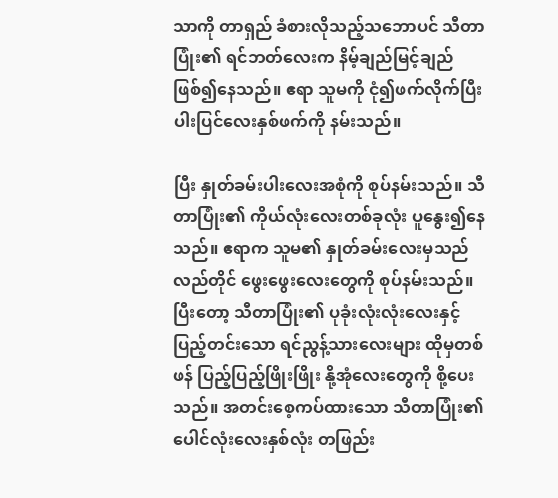သာကို တာရှည် ခံစားလိုသည့်သဘောပင် သီတာပြုံး၏ ရင်ဘတ်လေးက နိမ့်ချည်မြင့်ချည် ဖြစ်၍နေသည်။ ဧရာ သူမကို ငုံ၍ဖက်လိုက်ပြီး ပါးပြင်လေးနှစ်ဖက်ကို နမ်းသည်။

ပြီး နှုတ်ခမ်းပါးလေးအစုံကို စုပ်နမ်းသည်။ သီတာပြုံး၏ ကိုယ်လုံးလေးတစ်ခုလုံး ပူနွေး၍နေသည်။ ဧရာက သူမ၏ နှုတ်ခမ်းလေးမှသည် လည်တိုင် ဖွေးဖွေးလေးတွေကို စုပ်နမ်းသည်။ ပြီးတော့ သီတာပြုံး၏ ပုခုံးလုံးလုံးလေးနှင့် ပြည့်တင်းသော ရင်ညွန့်သားလေးများ ထိုမှတစ်ဖန် ပြည့်ပြည့်ဖြိုးဖြိုး နို့အုံလေးတွေကို စို့ပေးသည်။ အတင်းစေ့ကပ်ထားသော သီတာပြုံး၏ ပေါင်လုံးလေးနှစ်လုံး တဖြည်း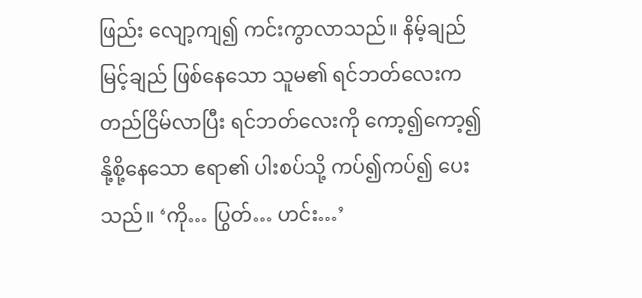ဖြည်း လျော့ကျ၍ ကင်းကွာလာသည်။ နိမ့်ချည်မြင့်ချည် ဖြစ်နေသော သူမ၏ ရင်ဘတ်လေးက တည်ငြိမ်လာပြီး ရင်ဘတ်လေးကို ကော့၍ကော့၍ နို့စို့နေသော ဧရာ၏ ပါးစပ်သို့ ကပ်၍ကပ်၍ ပေးသည်။ ‘ကို… ပြွတ်… ဟင်း…’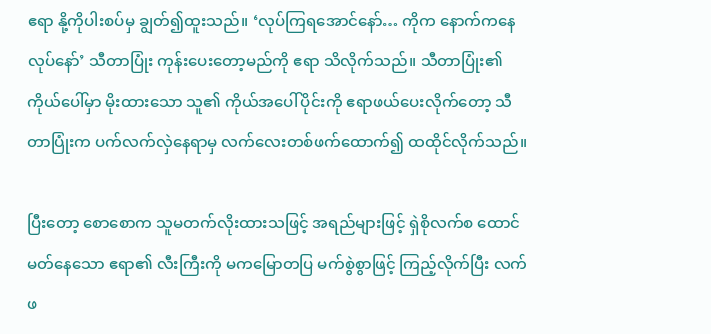ဧရာ နို့ကိုပါးစပ်မှ ချွတ်၍ထူးသည်။ ‘လုပ်ကြရအောင်နော်… ကိုက နောက်ကနေလုပ်နော်’ သီတာပြုံး ကုန်းပေးတော့မည်ကို ဧရာ သိလိုက်သည်။ သီတာပြုံး၏ ကိုယ်ပေါ်မှာ မိုးထားသော သူ၏ ကိုယ်အပေါ်ပိုင်းကို ဧရာဖယ်ပေးလိုက်တော့ သီတာပြုံးက ပက်လက်လှဲနေရာမှ လက်လေးတစ်ဖက်ထောက်၍ ထထိုင်လိုက်သည်။

ပြီးတော့ စောစောက သူမတက်လိုးထားသဖြင့် အရည်များဖြင့် ရှဲစိုလက်စ ထောင်မတ်နေသော ဧရာ၏ လီးကြီးကို မကမြောတပြ မက်စွဲစွာဖြင့် ကြည့်လိုက်ပြီး လက်ဖ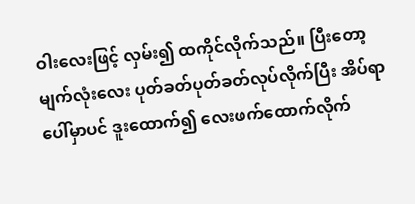ဝါးလေးဖြင့် လှမ်း၍ ထကိုင်လိုက်သည်။ ပြီးတော့ မျက်လုံးလေး ပုတ်ခတ်ပုတ်ခတ်လုပ်လိုက်ပြီး အိပ်ရာပေါ်မှာပင် ဒူးထောက်၍ လေးဖက်ထောက်လိုက်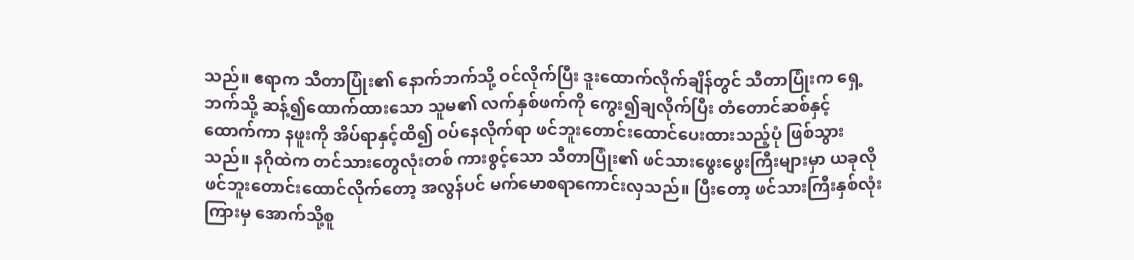သည်။ ဧရာက သီတာပြုံး၏ နောက်ဘက်သို့ ဝင်လိုက်ပြီး ဒူးထောက်လိုက်ချိန်တွင် သီတာပြုံးက ရှေ့ဘက်သို့ ဆန့်၍ထောက်ထားသော သူမ၏ လက်နှစ်ဖက်ကို ကွေး၍ချလိုက်ပြီး တံတောင်ဆစ်နှင့် ထောက်ကာ နဖူးကို အိပ်ရာနှင့်ထိ၍ ဝပ်နေလိုက်ရာ ဖင်ဘူးတောင်းထောင်ပေးထားသည့်ပုံ ဖြစ်သွားသည်။ နဂိုထဲက တင်သားတွေလုံးတစ် ကားစွင့်သော သီတာပြုံး၏ ဖင်သားဖွေးဖွေးကြီးများမှာ ယခုလို ဖင်ဘူးတောင်းထောင်လိုက်တော့ အလွန်ပင် မက်မောစရာကောင်းလှသည်။ ပြီးတော့ ဖင်သားကြီးနှစ်လုံးကြားမှ အောက်သို့စူ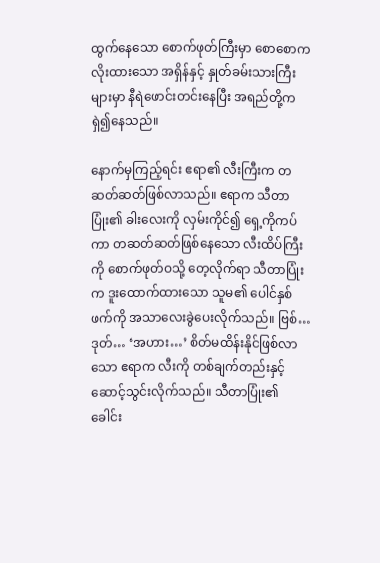ထွက်နေသော စောက်ဖုတ်ကြီးမှာ စောစောက လိုးထားသော အရှိန်နှင့် နှုတ်ခမ်းသားကြီးများမှာ နီရဲဖောင်းတင်းနေပြီး အရည်တို့က ရှဲ၍နေသည်။

နောက်မှကြည့်ရင်း ဧရာ၏ လီးကြီးက တဆတ်ဆတ်ဖြစ်လာသည်။ ဧရာက သီတာပြုံး၏ ခါးလေးကို လှမ်းကိုင်၍ ရှေ့ကိုကပ်ကာ တဆတ်ဆတ်ဖြစ်နေသော လီးထိပ်ကြီးကို စောက်ဖုတ်ဝသို့ တေ့လိုက်ရာ သီတာပြုံးက ဒူးထောက်ထားသော သူမ၏ ပေါင်နှစ်ဖက်ကို အသာလေးခွဲပေးလိုက်သည်။ ဗြစ်… ဒုတ်… ‘အဟား…’ စိတ်မထိန်းနိုင်ဖြစ်လာသော ဧရာက လီးကို တစ်ချက်တည်းနှင့် ဆောင့်သွင်းလိုက်သည်။ သီတာပြုံး၏ ခေါင်း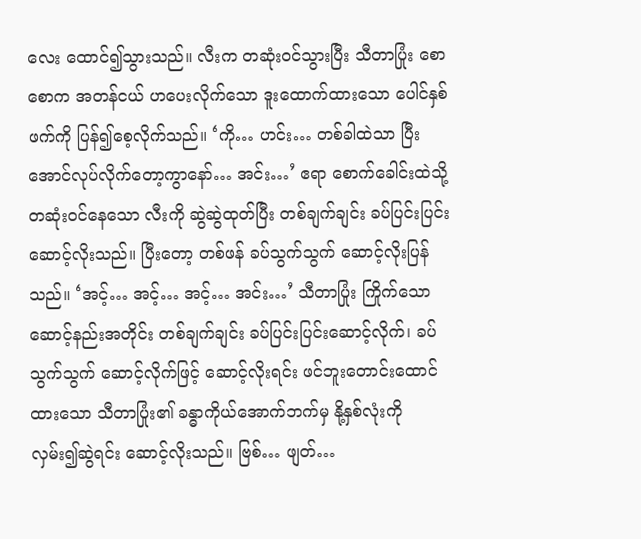လေး ထောင်၍သွားသည်။ လီးက တဆုံးဝင်သွားပြီး သီတာပြုံး စောစောက အတန်ငယ် ဟပေးလိုက်သော ဒူးထောက်ထားသော ပေါင်နှစ်ဖက်ကို ပြန်၍စေ့လိုက်သည်။ ‘ကို… ဟင်း… တစ်ခါထဲသာ ပြီးအောင်လုပ်လိုက်တော့ကွာနော်… အင်း…’ ဧရာ စောက်ခေါင်းထဲသို့ တဆုံးဝင်နေသော လီးကို ဆွဲဆွဲထုတ်ပြီး တစ်ချက်ချင်း ခပ်ပြင်းပြင်း ဆောင့်လိုးသည်။ ပြီးတော့ တစ်ဖန် ခပ်သွက်သွက် ဆောင့်လိုးပြန်သည်။ ‘အင့်… အင့်… အင့်… အင်း…’ သီတာပြုံး ကြိုက်သော ဆောင့်နည်းအတိုင်း တစ်ချက်ချင်း ခပ်ပြင်းပြင်းဆောင့်လိုက်၊ ခပ်သွက်သွက် ဆောင့်လိုက်ဖြင့် ဆောင့်လိုးရင်း ဖင်ဘူးတောင်းထောင်ထားသော သီတာပြုံး၏ ခန္ဓာကိုယ်အောက်ဘက်မှ နို့နှစ်လုံးကို လှမ်း၍ဆွဲရင်း ဆောင့်လိုးသည်။ ဗြစ်… ဖျတ်…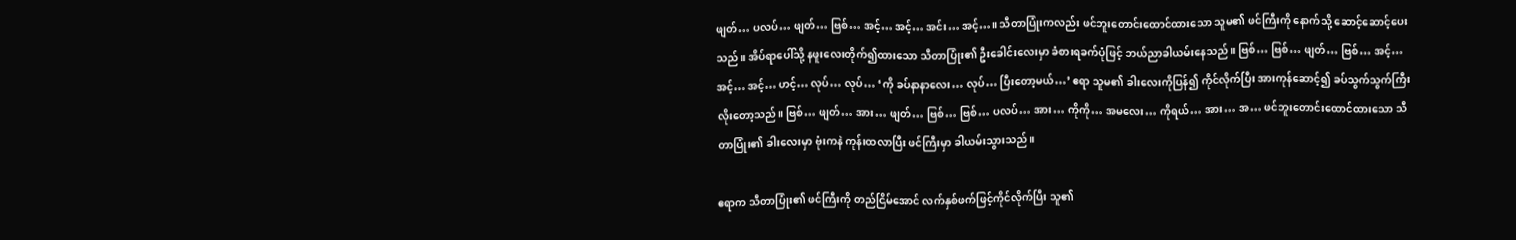ဖျတ်… ပလပ်… ဖျတ်… ဗြစ်… အင့်… အင့်… အင်း… အင့်…။ သီတာပြုံးကလည်း ဖင်ဘူးတောင်းထောင်ထားသော သူမ၏ ဖင်ကြီးကို နောက်သို့ ဆောင့်ဆောင့်ပေးသည်။ အိပ်ရာပေါ်သို့ နဖူးလေးတိုက်၍ထားသော သီတာပြုံး၏ ဦးခေါင်းလေးမှာ ခံစားရခက်ပုံဖြင့် ဘယ်ညာခါယမ်းနေသည်။ ဗြစ်… ဗြစ်… ဖျတ်… ဗြစ်… အင့်… အင့်… အင့်… ဟင့်… လုပ်… လုပ်… ‘ကို ခပ်နာနာလေး… လုပ်… ပြီးတော့မယ်…’ ဧရာ သူမ၏ ခါးလေးကိုပြန်၍ ကိုင်လိုက်ပြီး အားကုန်ဆောင့်၍ ခပ်သွက်သွက်ကြီး လိုးတော့သည်။ ဗြစ်… ဖျတ်… အား… ဖျတ်… ဗြစ်… ဗြစ်… ပလပ်… အား… ကိုကို… အမလေး… ကိုရယ်… အား… အ… ဖင်ဘူးတောင်းထောင်ထားသော သီတာပြုံး၏ ခါးလေးမှာ ဗုံးကနဲ ကုန်းထလာပြီး ဖင်ကြီးမှာ ခါယမ်းသွားသည်။

ဧရာက သီတာပြုံး၏ ဖင်ကြီးကို တည်ငြိမ်အောင် လက်နှစ်ဖက်ဖြင့်ကိုင်လိုက်ပြီး သူ၏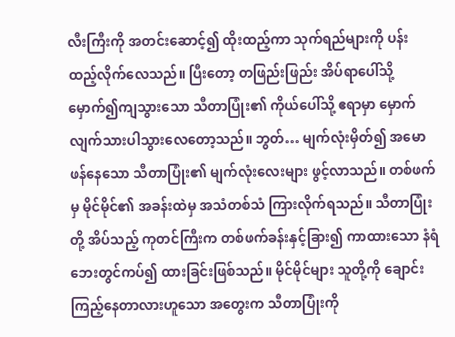လီးကြီးကို အတင်းဆောင့်၍ ထိုးထည့်ကာ သုက်ရည်များကို ပန်းထည့်လိုက်လေသည်။ ပြီးတော့ တဖြည်းဖြည်း အိပ်ရာပေါ်သို့ မှောက်၍ကျသွားသော သီတာပြုံး၏ ကိုယ်ပေါ်သို့ ဧရာမှာ မှောက်လျက်သားပါသွားလေတော့သည်။ ဘွတ်… မျက်လုံးမှိတ်၍ အမောဖန်နေသော သီတာပြုံး၏ မျက်လုံးလေးများ ဖွင့်လာသည်။ တစ်ဖက်မှ မိုင်မိုင်၏ အခန်းထဲမှ အသံတစ်သံ ကြားလိုက်ရသည်။ သီတာပြုံးတို့ အိပ်သည့် ကုတင်ကြီးက တစ်ဖက်ခန်းနှင့်ခြား၍ ကာထားသော နံရံဘေးတွင်ကပ်၍ ထားခြင်းဖြစ်သည်။ မိုင်မိုင်များ သူတို့ကို ချောင်းကြည့်နေတာလားဟူသော အတွေးက သီတာပြုံးကို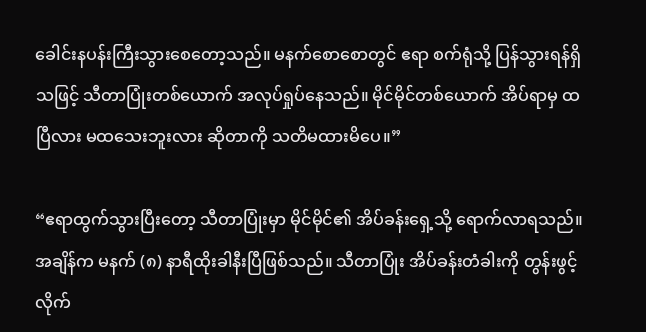ခေါင်းနပန်းကြီးသွားစေတော့သည်။ မနက်စောစောတွင် ဧရာ စက်ရုံသို့ ပြန်သွားရန်ရှိသဖြင့် သီတာပြုံးတစ်ယောက် အလုပ်ရှုပ်နေသည်။ မိုင်မိုင်တစ်ယောက် အိပ်ရာမှ ထပြီလား မထသေးဘူးလား ဆိုတာကို သတိမထားမိပေ။”

“ဧရာထွက်သွားပြီးတော့ သီတာပြုံးမှာ မိုင်မိုင်၏ အိပ်ခန်းရှေ့သို့ ရောက်လာရသည်။ အချိန်က မနက် (၈) နာရီထိုးခါနီးပြီဖြစ်သည်။ သီတာပြုံး အိပ်ခန်းတံခါးကို တွန်းဖွင့်လိုက်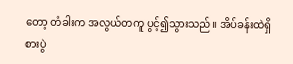တော့ တံခါးက အလွယ်တကူ ပွင့်၍သွားသည်။ အိပ်ခန်းထဲရှိ စားပွဲ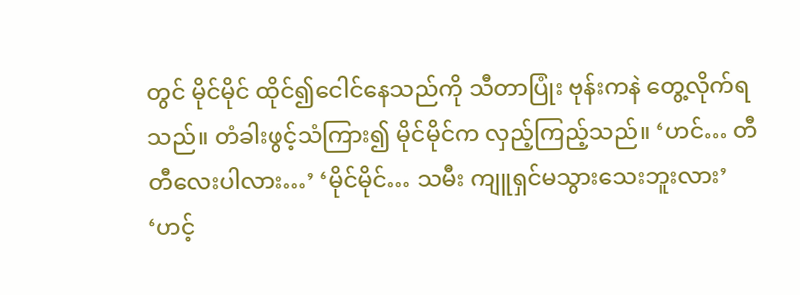တွင် မိုင်မိုင် ထိုင်၍ငေါင်နေသည်ကို သီတာပြုံး ဗုန်းကနဲ တွေ့လိုက်ရသည်။ တံခါးဖွင့်သံကြား၍ မိုင်မိုင်က လှည့်ကြည့်သည်။ ‘ဟင်… တီတီလေးပါလား…’ ‘မိုင်မိုင်… သမီး ကျူရှင်မသွားသေးဘူးလား’ ‘ဟင့်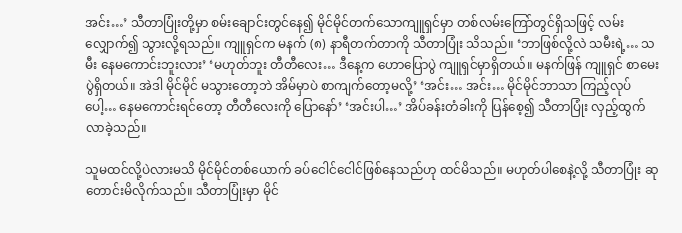အင်း…’ သီတာပြုံးတို့မှာ စမ်းချောင်းတွင်နေ၍ မိုင်မိုင်တက်သောကျူရှင်မှာ တစ်လမ်းကြော်တွင်ရှိသဖြင့် လမ်းလျှောက်၍ သွားလို့ရသည်။ ကျူရှင်က မနက် (၈) နာရီတက်တာကို သီတာပြုံး သိသည်။ ‘ဘာဖြစ်လို့လဲ သမီးရဲ့… သမီး နေမကောင်းဘူးလား’ ‘မဟုတ်ဘူး တီတီလေး… ဒီနေ့က ဟောပြောပွဲ ကျူရှင်မှာရှိတယ်။ မနက်ဖြန် ကျူရှင် စာမေးပွဲရှိတယ်။ အဲဒါ မိုင်မိုင် မသွားတော့ဘဲ အိမ်မှာပဲ စာကျက်တော့မလို့’ ‘အင်း… အင်း… မိုင်မိုင်ဘာသာ ကြည့်လုပ်ပေါ့… နေမကောင်းရင်တော့ တီတီလေးကို ပြောနော်’ ‘အင်းပါ…’ အိပ်ခန်းတံခါးကို ပြန်စေ့၍ သီတာပြုံး လှည့်ထွက်လာခဲ့သည်။

သူမထင်လို့ပဲလားမသိ မိုင်မိုင်တစ်ယောက် ခပ်ငေါင်ငေါင်ဖြစ်နေသည်ဟု ထင်မိသည်။ မဟုတ်ပါစေနဲ့လို့ သီတာပြုံး ဆုတောင်းမိလိုက်သည်။ သီတာပြုံးမှာ မိုင်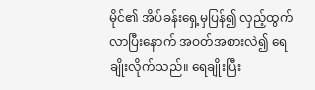မိုင်၏ အိပ်ခန်းရှေ့မှပြန်၍ လှည့်ထွက်လာပြီးနောက် အဝတ်အစားလဲ၍ ရေချိုးလိုက်သည်။ ရေချိုးပြီး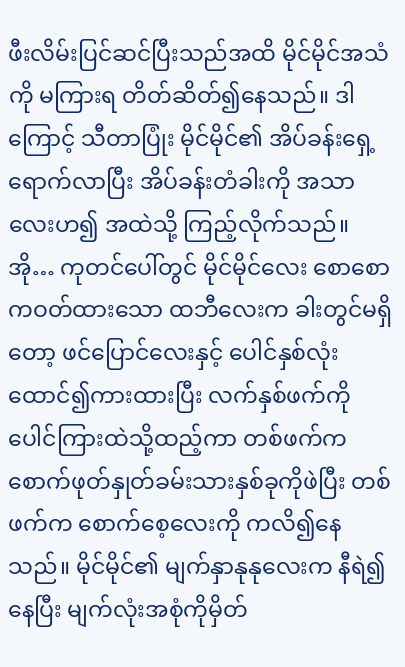ဖီးလိမ်းပြင်ဆင်ပြီးသည်အထိ မိုင်မိုင်အသံကို မကြားရ တိတ်ဆိတ်၍နေသည်။ ဒါကြောင့် သီတာပြုံး မိုင်မိုင်၏ အိပ်ခန်းရှေ့ရောက်လာပြီး အိပ်ခန်းတံခါးကို အသာလေးဟ၍ အထဲသို့ ကြည့်လိုက်သည်။ အို… ကုတင်ပေါ်တွင် မိုင်မိုင်လေး စောစောကဝတ်ထားသော ထဘီလေးက ခါးတွင်မရှိတော့ ဖင်ပြောင်လေးနှင့် ပေါင်နှစ်လုံးထောင်၍ကားထားပြီး လက်နှစ်ဖက်ကို ပေါင်ကြားထဲသို့ထည့်ကာ တစ်ဖက်က စောက်ဖုတ်နှုတ်ခမ်းသားနှစ်ခုကိုဖဲပြီး တစ်ဖက်က စောက်စေ့လေးကို ကလိ၍နေသည်။ မိုင်မိုင်၏ မျက်နှာနုနုလေးက နီရဲ၍နေပြီး မျက်လုံးအစုံကိုမှိတ်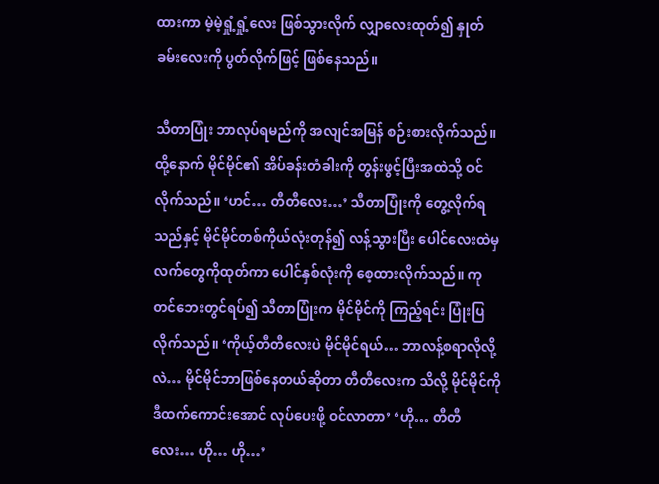ထားကာ မဲ့မဲ့ရှုံ့ရှုံ့လေး ဖြစ်သွားလိုက် လျှာလေးထုတ်၍ နှုတ်ခမ်းလေးကို ပွတ်လိုက်ဖြင့် ဖြစ်နေသည်။

သီတာပြုံး ဘာလုပ်ရမည်ကို အလျင်အမြန် စဉ်းစားလိုက်သည်။ ထို့နောက် မိုင်မိုင်၏ အိပ်ခန်းတံခါးကို တွန်းဖွင့်ပြီးအထဲသို့ ဝင်လိုက်သည်။ ‘ဟင်… တီတီလေး…’ သီတာပြုံးကို တွေ့လိုက်ရသည်နှင့် မိုင်မိုင်တစ်ကိုယ်လုံးတုန်၍ လန့်သွားပြီး ပေါင်လေးထဲမှ လက်တွေကိုထုတ်ကာ ပေါင်နှစ်လုံးကို စေ့ထားလိုက်သည်။ ကုတင်ဘေးတွင်ရပ်၍ သီတာပြုံးက မိုင်မိုင်ကို ကြည့်ရင်း ပြုံးပြလိုက်သည်။ ‘ကိုယ့်တီတီလေးပဲ မိုင်မိုင်ရယ်… ဘာလန့်စရာလိုလို့လဲ… မိုင်မိုင်ဘာဖြစ်နေတယ်ဆိုတာ တီတီလေးက သိလို့ မိုင်မိုင်ကို ဒီထက်ကောင်းအောင် လုပ်ပေးဖို့ ဝင်လာတာ’ ‘ဟို… တီတီလေး… ဟို… ဟို…’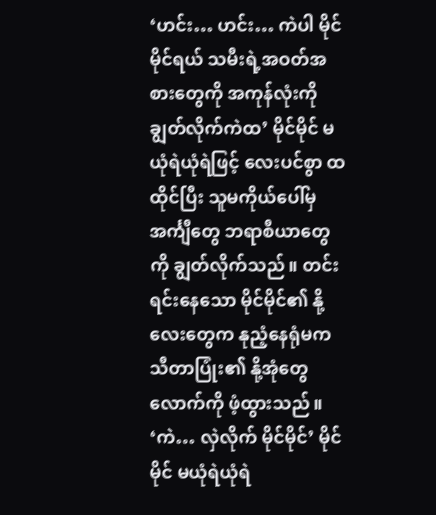‘ဟင်း… ဟင်း… ကဲပါ မိုင်မိုင်ရယ် သမီးရဲ့အဝတ်အစားတွေကို အကုန်လုံးကို ချွတ်လိုက်ကဲထ’ မိုင်မိုင် မယုံရဲယုံရဲဖြင့် လေးပင်စွာ ထထိုင်ပြီး သူမကိုယ်ပေါ်မှ အင်္ကျီတွေ ဘရာစီယာတွေကို ချွတ်လိုက်သည်။ တင်းရင်းနေသော မိုင်မိုင်၏ နို့လေးတွေက နုညံ့နေရုံမက သီတာပြုံး၏ နို့အုံတွေလောက်ကို ဖံ့ထွားသည်။ ‘ကဲ… လှဲလိုက် မိုင်မိုင်’ မိုင်မိုင် မယုံရဲယုံရဲ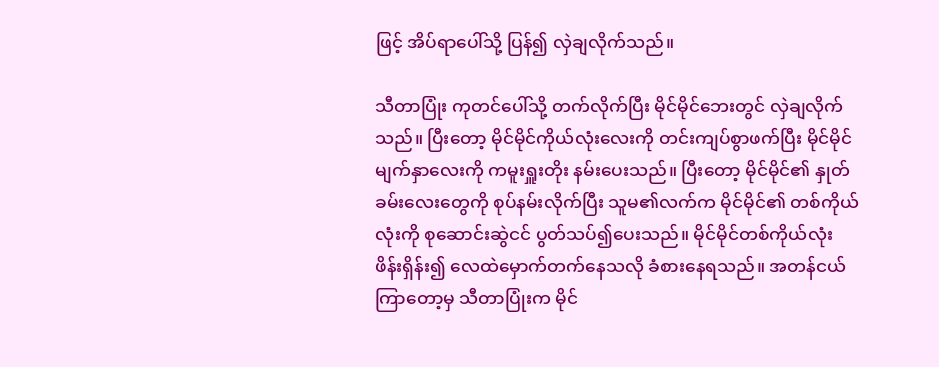ဖြင့် အိပ်ရာပေါ်သို့ ပြန်၍ လှဲချလိုက်သည်။

သီတာပြုံး ကုတင်ပေါ်သို့ တက်လိုက်ပြီး မိုင်မိုင်ဘေးတွင် လှဲချလိုက်သည်။ ပြီးတော့ မိုင်မိုင်ကိုယ်လုံးလေးကို တင်းကျပ်စွာဖက်ပြီး မိုင်မိုင်မျက်နှာလေးကို ကမူးရှူးတိုး နမ်းပေးသည်။ ပြီးတော့ မိုင်မိုင်၏ နှုတ်ခမ်းလေးတွေကို စုပ်နမ်းလိုက်ပြီး သူမ၏လက်က မိုင်မိုင်၏ တစ်ကိုယ်လုံးကို စုဆောင်းဆွဲငင် ပွတ်သပ်၍ပေးသည်။ မိုင်မိုင်တစ်ကိုယ်လုံး ဖိန်းရှိန်း၍ လေထဲမှောက်တက်နေသလို ခံစားနေရသည်။ အတန်ငယ်ကြာတော့မှ သီတာပြုံးက မိုင်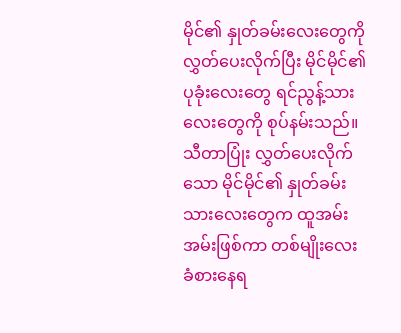မိုင်၏ နှုတ်ခမ်းလေးတွေကို လွှတ်ပေးလိုက်ပြီး မိုင်မိုင်၏ ပုခုံးလေးတွေ ရင်ညွန့်သားလေးတွေကို စုပ်နမ်းသည်။ သီတာပြုံး လွှတ်ပေးလိုက်သော မိုင်မိုင်၏ နှုတ်ခမ်းသားလေးတွေက ထူအမ်းအမ်းဖြစ်ကာ တစ်မျိုးလေး ခံစားနေရ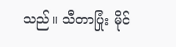သည်။ သီတာပြုံး မိုင်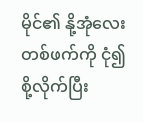မိုင်၏ နို့အုံလေးတစ်ဖက်ကို ငုံ၍စို့လိုက်ပြီး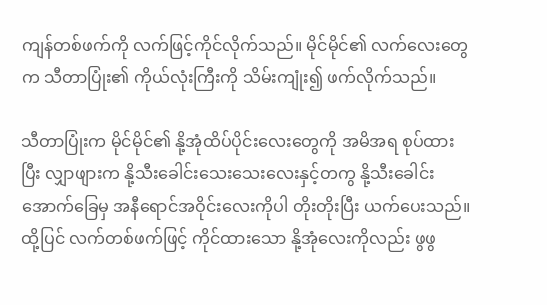ကျန်တစ်ဖက်ကို လက်ဖြင့်ကိုင်လိုက်သည်။ မိုင်မိုင်၏ လက်လေးတွေက သီတာပြုံး၏ ကိုယ်လုံးကြီးကို သိမ်းကျုံး၍ ဖက်လိုက်သည်။

သီတာပြုံးက မိုင်မိုင်၏ နို့အုံထိပ်ပိုင်းလေးတွေကို အမိအရ စုပ်ထားပြီး လျှာဖျားက နို့သီးခေါင်းသေးသေးလေးနှင့်တကွ နို့သီးခေါင်းအောက်ခြေမှ အနီရောင်အဝိုင်းလေးကိုပါ တိုးတိုးပြီး ယက်ပေးသည်။ ထို့ပြင် လက်တစ်ဖက်ဖြင့် ကိုင်ထားသော နို့အုံလေးကိုလည်း ဖွဖွ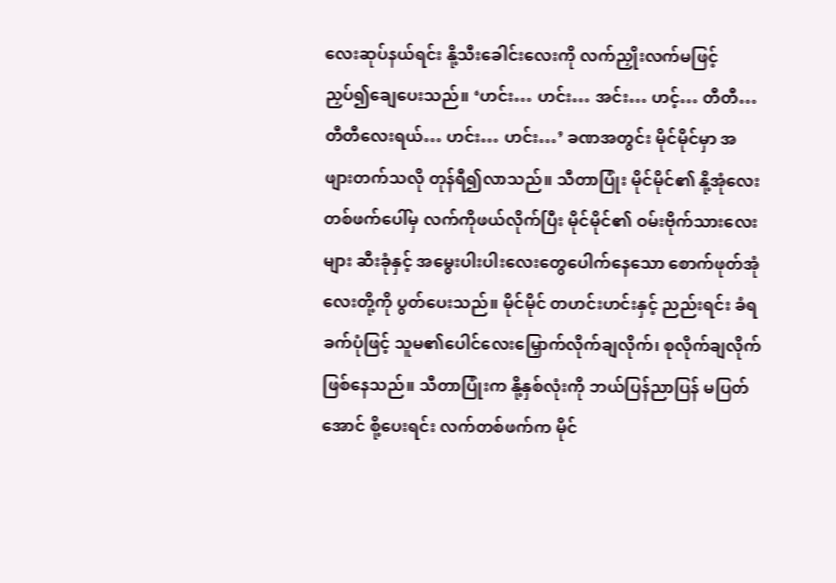လေးဆုပ်နယ်ရင်း နို့သီးခေါင်းလေးကို လက်ညှိုးလက်မဖြင့် ညှပ်၍ချေပေးသည်။ ‘ဟင်း… ဟင်း… အင်း… ဟင့်… တီတီ… တီတီလေးရယ်… ဟင်း… ဟင်း…’ ခဏအတွင်း မိုင်မိုင်မှာ အဖျားတက်သလို တုန်ရီ၍လာသည်။ သီတာပြုံး မိုင်မိုင်၏ နို့အုံလေးတစ်ဖက်ပေါ်မှ လက်ကိုဖယ်လိုက်ပြီး မိုင်မိုင်၏ ဝမ်းဗိုက်သားလေးများ ဆီးခုံနှင့် အမွေးပါးပါးလေးတွေပေါက်နေသော စောက်ဖုတ်အုံလေးတို့ကို ပွတ်ပေးသည်။ မိုင်မိုင် တဟင်းဟင်းနှင့် ညည်းရင်း ခံရခက်ပုံဖြင့် သူမ၏ပေါင်လေးမြှောက်လိုက်ချလိုက်၊ စုလိုက်ချလိုက် ဖြစ်နေသည်။ သီတာပြုံးက နို့နှစ်လုံးကို ဘယ်ပြန်ညာပြန် မပြတ်အောင် စို့ပေးရင်း လက်တစ်ဖက်က မိုင်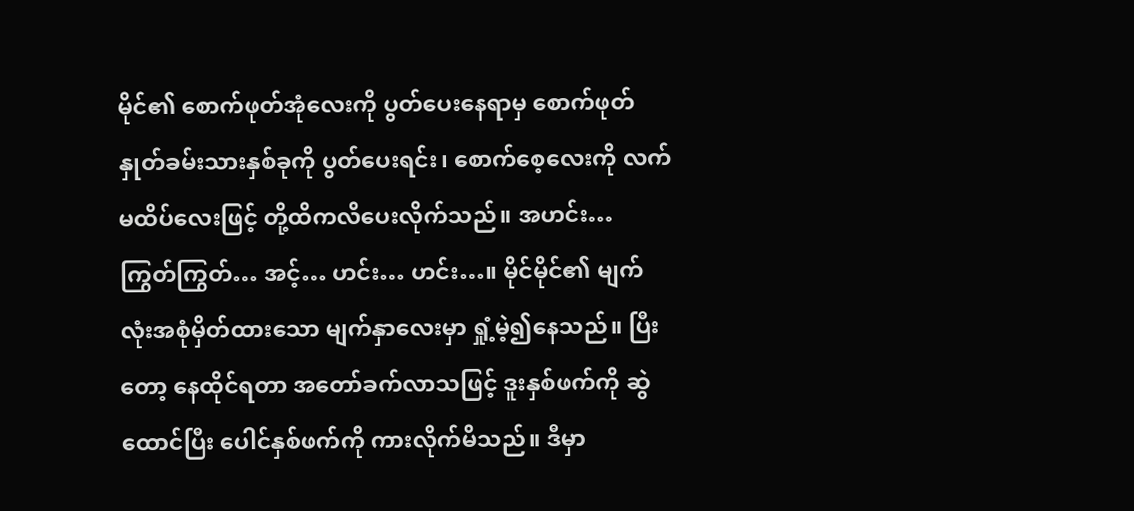မိုင်၏ စောက်ဖုတ်အုံလေးကို ပွတ်ပေးနေရာမှ စောက်ဖုတ်နှုတ်ခမ်းသားနှစ်ခုကို ပွတ်ပေးရင်း၊ စောက်စေ့လေးကို လက်မထိပ်လေးဖြင့် တို့ထိကလိပေးလိုက်သည်။ အဟင်း… ကြွတ်ကြွတ်… အင့်… ဟင်း… ဟင်း…။ မိုင်မိုင်၏ မျက်လုံးအစုံမှိတ်ထားသော မျက်နှာလေးမှာ ရှုံ့မဲ့၍နေသည်။ ပြီးတော့ နေထိုင်ရတာ အတော်ခက်လာသဖြင့် ဒူးနှစ်ဖက်ကို ဆွဲထောင်ပြီး ပေါင်နှစ်ဖက်ကို ကားလိုက်မိသည်။ ဒီမှာ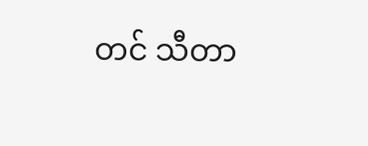တင် သီတာ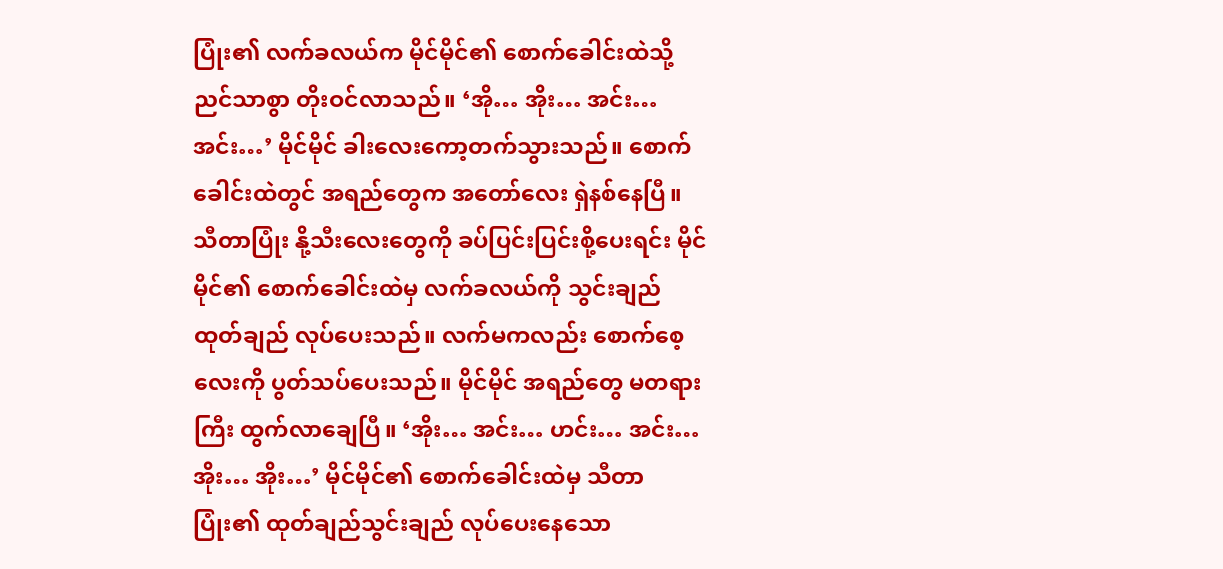ပြုံး၏ လက်ခလယ်က မိုင်မိုင်၏ စောက်ခေါင်းထဲသို့ ညင်သာစွာ တိုးဝင်လာသည်။ ‘အို… အိုး… အင်း… အင်း…’ မိုင်မိုင် ခါးလေးကော့တက်သွားသည်။ စောက်ခေါင်းထဲတွင် အရည်တွေက အတော်လေး ရှဲနစ်နေပြီ။ သီတာပြုံး နို့သီးလေးတွေကို ခပ်ပြင်းပြင်းစို့ပေးရင်း မိုင်မိုင်၏ စောက်ခေါင်းထဲမှ လက်ခလယ်ကို သွင်းချည်ထုတ်ချည် လုပ်ပေးသည်။ လက်မကလည်း စောက်စေ့လေးကို ပွတ်သပ်ပေးသည်။ မိုင်မိုင် အရည်တွေ မတရားကြီး ထွက်လာချေပြီ။ ‘အိုး… အင်း… ဟင်း… အင်း… အိုး… အိုး…’ မိုင်မိုင်၏ စောက်ခေါင်းထဲမှ သီတာပြုံး၏ ထုတ်ချည်သွင်းချည် လုပ်ပေးနေသော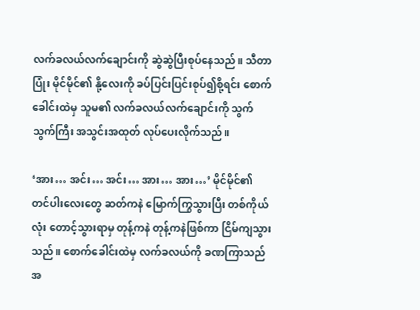လက်ခလယ်လက်ချောင်းကို ဆွဲဆွဲပြီးစုပ်နေသည်။ သီတာပြုံး မိုင်မိုင်၏ နို့လေးကို ခပ်ပြင်းပြင်းစုပ်၍စို့ရင်း စောက်ခေါင်းထဲမှ သူမ၏ လက်ခလယ်လက်ချောင်းကို သွက်သွက်ကြီး အသွင်းအထုတ် လုပ်ပေးလိုက်သည်။

‘အား… အင်း… အင်း… အား… အား…’ မိုင်မိုင်၏ တင်ပါးလေးတွေ ဆတ်ကနဲ မြောက်ကြွသွားပြီး တစ်ကိုယ်လုံး တောင့်သွားရာမှ တုန့်ကနဲ တုန့်ကနဲဖြစ်ကာ ငြိမ်ကျသွားသည်။ စောက်ခေါင်းထဲမှ လက်ခလယ်ကို ခဏကြာသည်အ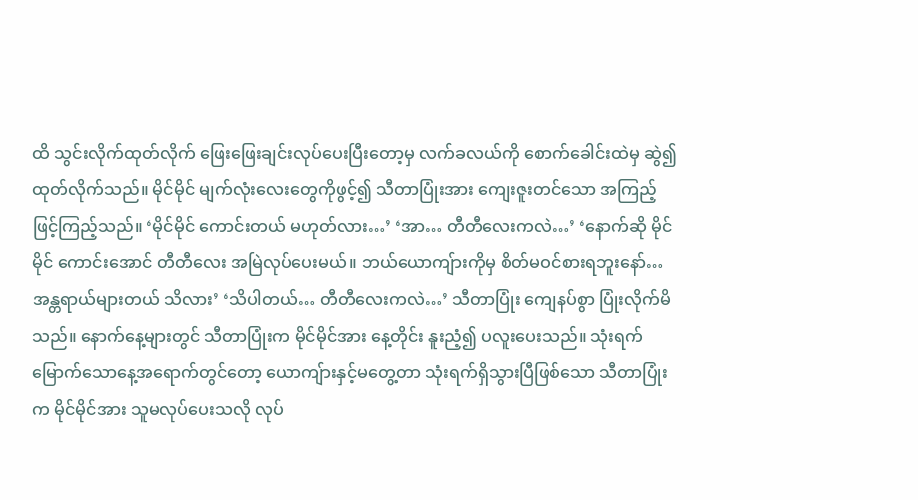ထိ သွင်းလိုက်ထုတ်လိုက် ဖြေးဖြေးချင်းလုပ်ပေးပြီးတော့မှ လက်ခလယ်ကို စောက်ခေါင်းထဲမှ ဆွဲ၍ထုတ်လိုက်သည်။ မိုင်မိုင် မျက်လုံးလေးတွေကိုဖွင့်၍ သီတာပြုံးအား ကျေးဇူးတင်သော အကြည့်ဖြင့်ကြည့်သည်။ ‘မိုင်မိုင် ကောင်းတယ် မဟုတ်လား…’ ‘အာ… တီတီလေးကလဲ…’ ‘နောက်ဆို မိုင်မိုင် ကောင်းအောင် တီတီလေး အမြဲလုပ်ပေးမယ်။ ဘယ်ယောကျ်ားကိုမှ စိတ်မဝင်စားရဘူးနော်… အန္တရာယ်များတယ် သိလား’ ‘သိပါတယ်… တီတီလေးကလဲ…’ သီတာပြုံး ကျေနပ်စွာ ပြုံးလိုက်မိသည်။ နောက်နေ့များတွင် သီတာပြုံးက မိုင်မိုင်အား နေ့တိုင်း နူးညံ့၍ ပလူးပေးသည်။ သုံးရက်မြောက်သောနေ့အရောက်တွင်တော့ ယောကျ်ားနှင့်မတွေ့တာ သုံးရက်ရှိသွားပြီဖြစ်သော သီတာပြုံးက မိုင်မိုင်အား သူမလုပ်ပေးသလို လုပ်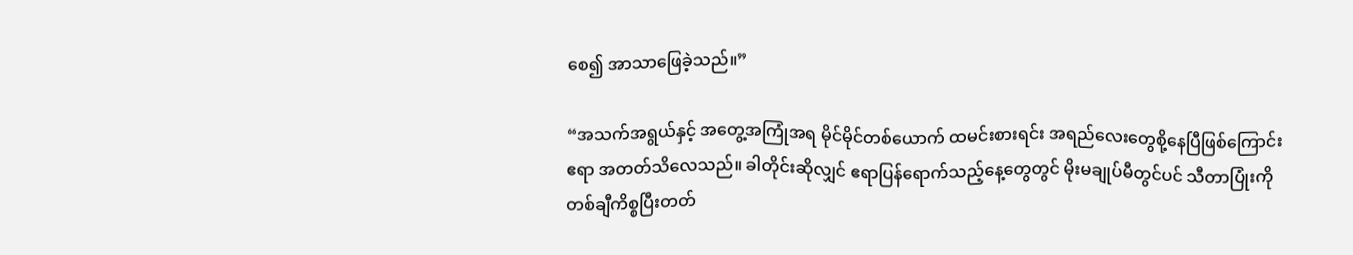စေ၍ အာသာဖြေခဲ့သည်။”

“အသက်အရွယ်နှင့် အတွေ့အကြုံအရ မိုင်မိုင်တစ်ယောက် ထမင်းစားရင်း အရည်လေးတွေစို့နေပြီဖြစ်ကြောင်း ဧရာ အတတ်သိလေသည်။ ခါတိုင်းဆိုလျှင် ဧရာပြန်ရောက်သည့်နေ့တွေတွင် မိုးမချုပ်မီတွင်ပင် သီတာပြုံးကို တစ်ချီကိစ္စပြီးတတ်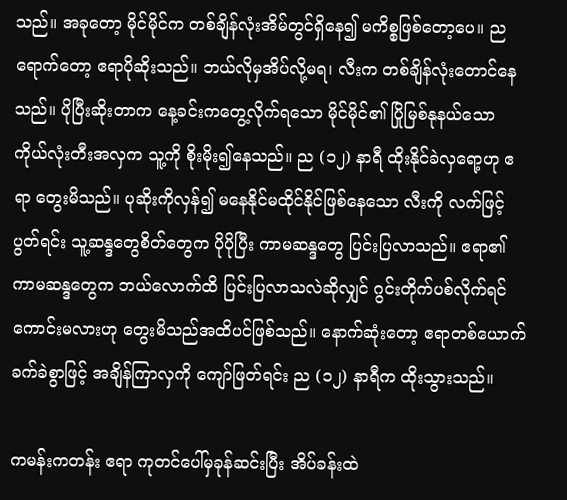သည်။ အခုတော့ မိုင်မိုင်က တစ်ချိန်လုံးအိမ်တွင်ရှိနေ၍ မကိစ္စဖြစ်တော့ပေ။ ညရောက်တော့ ဧရာပိုဆိုးသည်။ ဘယ်လိုမှအိပ်လို့မရ၊ လီးက တစ်ချိန်လုံးတောင်နေသည်။ ပိုပြီးဆိုးတာက နေ့ခင်းကတွေ့လိုက်ရသော မိုင်မိုင်၏ ပြိုမြစ်နုနယ်သော ကိုယ်လုံးတီးအလှက သူ့ကို စိုးမိုး၍နေသည်။ ည (၁၂) နာရီ ထိုးနိုင်ခဲလှရော့ဟု ဧရာ တွေးမိသည်။ ပုဆိုးကိုလှန်၍ မနေနိုင်မထိုင်နိုင်ဖြစ်နေသော လီးကို လက်ဖြင့်ပွတ်ရင်း သူ့ဆန္ဒတွေစိတ်တွေက ပိုပိုပြီး ကာမဆန္ဒတွေ ပြင်းပြလာသည်။ ဧရာ၏ ကာမဆန္ဒတွေက ဘယ်လောက်ထိ ပြင်းပြလာသလဲဆိုလျှင် ဂွင်းတိုက်ပစ်လိုက်ရင်ကောင်းမလားဟု တွေးမိသည်အထိပင်ဖြစ်သည်။ နောက်ဆုံးတော့ ဧရာတစ်ယောက် ခက်ခဲစွာဖြင့် အချိန်ကြာလှကို ကျော်ဖြတ်ရင်း ည (၁၂) နာရီက ထိုးသွားသည်။

ကမန်းကတန်း ဧရာ ကုတင်ပေါ်မှခုန်ဆင်းပြီး အိပ်ခန်းထဲ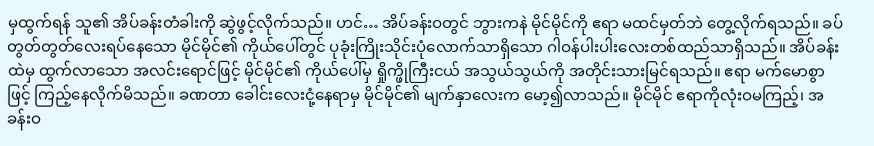မှထွက်ရန် သူ၏ အိပ်ခန်းတံခါးကို ဆွဲဖွင့်လိုက်သည်။ ဟင်… အိပ်ခန်းဝတွင် ဘွားကနဲ မိုင်မိုင်ကို ဧရာ မထင်မှတ်ဘဲ တွေ့လိုက်ရသည်။ ခပ်တွတ်တွတ်လေးရပ်နေသော မိုင်မိုင်၏ ကိုယ်ပေါ်တွင် ပုခုံးကြိုးသိုင်းပုံလောက်သာရှိသော ဂါဝန်ပါးပါးလေးတစ်ထည်သာရှိသည်။ အိပ်ခန်းထဲမှ ထွက်လာသော အလင်းရောင်ဖြင့် မိုင်မိုင်၏ ကိုယ်ပေါ်မှ ရှိုက္ဖိုကြီးငယ် အသွယ်သွယ်ကို အတိုင်းသားမြင်ရသည်။ ဧရာ မက်မောစွာဖြင့် ကြည့်နေလိုက်မိသည်။ ခဏတာ ခေါင်းလေးငုံ့နေရာမှ မိုင်မိုင်၏ မျက်နှာလေးက မော့၍လာသည်။ မိုင်မိုင် ဧရာကိုလုံးဝမကြည့်၊ အခန်းဝ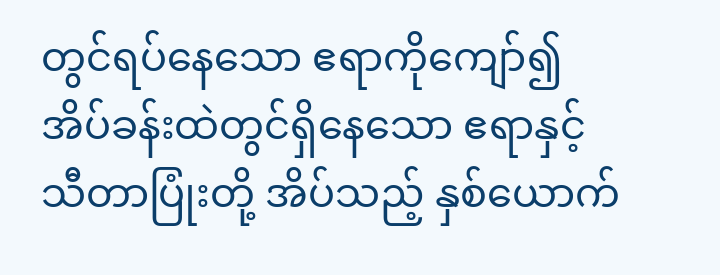တွင်ရပ်နေသော ဧရာကိုကျော်၍ အိပ်ခန်းထဲတွင်ရှိနေသော ဧရာနှင့် သီတာပြုံးတို့ အိပ်သည့် နှစ်ယောက်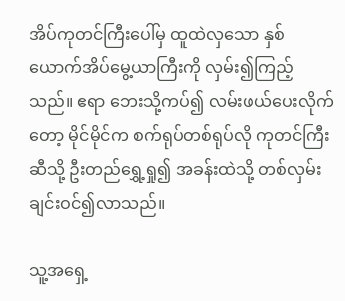အိပ်ကုတင်ကြီးပေါ်မှ ထူထဲလှသော နှစ်ယောက်အိပ်မွေ့ယာကြီးကို လှမ်း၍ကြည့်သည်။ ဧရာ ဘေးသို့ကပ်၍ လမ်းဖယ်ပေးလိုက်တော့ မိုင်မိုင်က စက်ရုပ်တစ်ရုပ်လို ကုတင်ကြီးဆီသို့ ဦးတည်ရွှေ့ရှု၍ အခန်းထဲသို့ တစ်လှမ်းချင်းဝင်၍လာသည်။

သူ့အရှေ့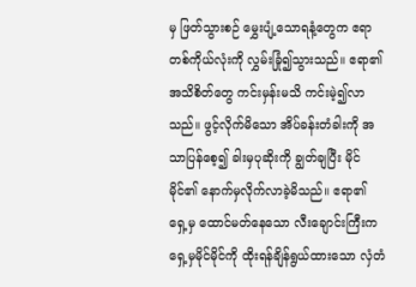မှ ဖြတ်သွားစဉ် မွှေးပျံ့သောရနံ့တွေက ဧရာတစ်ကိုယ်လုံးကို လွှမ်းခြုံ၍သွားသည်။ ဧရာ၏ အသိစိတ်တွေ ကင်းမှန်းမသိ ကင်းမဲ့၍လာသည်။ ဖွင့်လိုက်မိသော အိပ်ခန်းတံခါးကို အသာပြန်စေ့၍ ခါးမှပုဆိုးကို ချွတ်ချပြီး မိုင်မိုင်၏ နောက်မှလိုက်လာခဲ့မိသည်။ ဧရာ၏ ရှေ့မှ ထောင်မတ်နေသော လီးချောင်းကြီးက ရှေ့မှမိုင်မိုင်ကို ထိုးရန်ချိန်ရွယ်ထားသော လှံတံ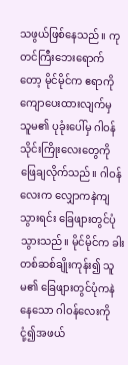သဖွယ်ဖြစ်နေသည်။ ကုတင်ကြီးဘေးရောက်တော့ မိုင်မိုင်က ဧရာကို ကျောပေးထားလျက်မှ သူမ၏ ပုခုံးပေါ်မှ ဂါဝန်သိုင်းကြိုးလေးတွေကို ဖြေချလိုက်သည်။ ဂါဝန်လေးက လျှောကနဲကျသွားရင်း ခြေဖျားတွင်ပုံသွားသည်။ မိုင်မိုင်က ခါးတစ်ဆစ်ချိုးကုန်း၍ သူမ၏ ခြေဖျားတွင်ပုံကနဲနေသော ဂါဝန်လေးကို ငုံ့၍အဖယ်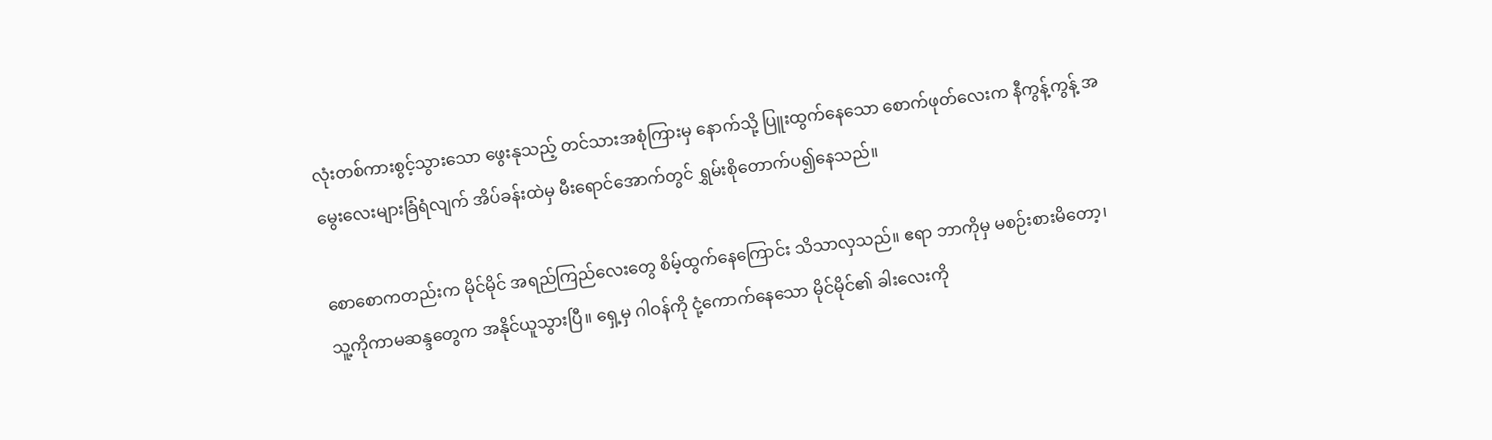လုံးတစ်ကားစွင့်သွားသော ဖွေးနုသည့် တင်သားအစုံကြားမှ နောက်သို့ ပြူးထွက်နေသော စောက်ဖုတ်လေးက နီကွန့်ကွန့် အမွေးလေးများခြံရံလျက် အိပ်ခန်းထဲမှ မီးရောင်အောက်တွင် ရွှမ်းစိုတောက်ပ၍နေသည်။

စောစောကတည်းက မိုင်မိုင် အရည်ကြည်လေးတွေ စိမ့်ထွက်နေကြောင်း သိသာလှသည်။ ဧရာ ဘာကိုမှ မစဉ်းစားမိတော့၊ သူ့ကိုကာမဆန္ဒတွေက အနိုင်ယူသွားပြီ။ ရှေ့မှ ဂါဝန်ကို ငုံ့ကောက်နေသော မိုင်မိုင်၏ ခါးလေးကို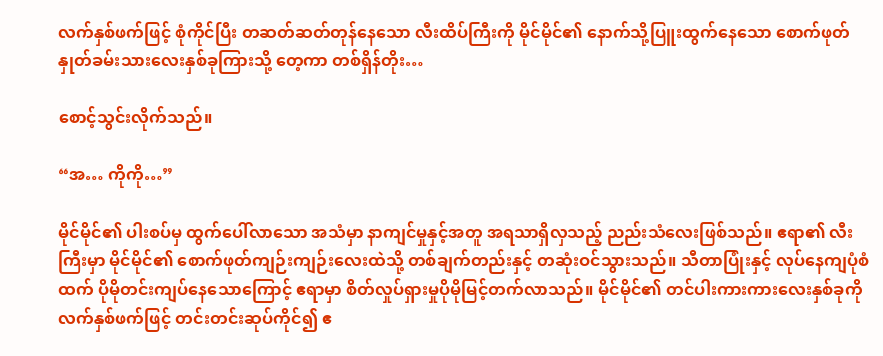လက်နှစ်ဖက်ဖြင့် စုံကိုင်ပြီး တဆတ်ဆတ်တုန်နေသော လီးထိပ်ကြီးကို မိုင်မိုင်၏ နောက်သို့ပြူးထွက်နေသော စောက်ဖုတ် နှုတ်ခမ်းသားလေးနှစ်ခုကြားသို့ တေ့ကာ တစ်ရှိန်တိုး…

စောင့်သွင်းလိုက်သည်။

“အ… ကိုကို…”

မိုင်မိုင်၏ ပါးစပ်မှ ထွက်ပေါ်လာသော အသံမှာ နာကျင်မှုနှင့်အတူ အရသာရှိလှသည့် ညည်းသံလေးဖြစ်သည်။ ဧရာ၏ လီးကြီးမှာ မိုင်မိုင်၏ စောက်ဖုတ်ကျဉ်းကျဉ်းလေးထဲသို့ တစ်ချက်တည်းနှင့် တဆုံးဝင်သွားသည်။ သီတာပြုံးနှင့် လုပ်နေကျပုံစံထက် ပိုမိုတင်းကျပ်နေသောကြောင့် ဧရာမှာ စိတ်လှုပ်ရှားမှုပိုမိုမြင့်တက်လာသည်။ မိုင်မိုင်၏ တင်ပါးကားကားလေးနှစ်ခုကို လက်နှစ်ဖက်ဖြင့် တင်းတင်းဆုပ်ကိုင်၍ ဧ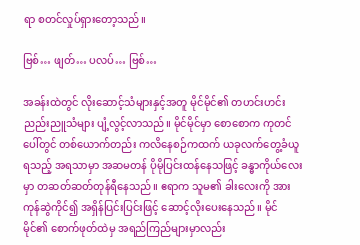ရာ စတင်လှုပ်ရှားတော့သည်။

ဗြစ်… ဖျတ်… ပလပ်… ဗြစ်…

အခန်းထဲတွင် လိုးဆောင့်သံများနှင့်အတူ မိုင်မိုင်၏ တဟင်းဟင်း ညည်းညူသံများ ပျံ့လွင့်လာသည်။ မိုင်မိုင်မှာ စောစောက ကုတင်ပေါ်တွင် တစ်ယောက်တည်း ကလိနေစဉ်ကထက် ယခုလက်တွေ့ခံယူရသည့် အရသာမှာ အဆမတန် ပိုမိုပြင်းထန်နေသဖြင့် ခန္ဓာကိုယ်လေးမှာ တဆတ်ဆတ်တုန်ရီနေသည်။ ဧရာက သူမ၏ ခါးလေးကို အားကုန်ဆွဲကိုင်၍ အရှိန်ပြင်းပြင်းဖြင့် ဆောင့်လိုးပေးနေသည်။ မိုင်မိုင်၏ စောက်ဖုတ်ထဲမှ အရည်ကြည်များမှာလည်း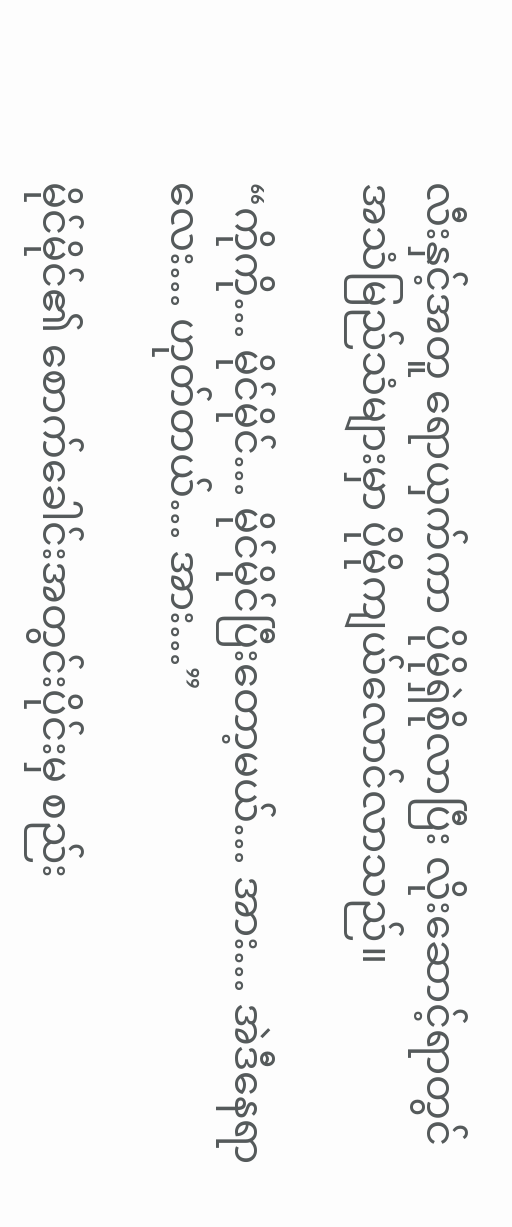လီးနှင့်အတူ ရောယှက်ကာ ပိုမိုရှဲစိုလာပြီး လိုးဆောင့်ရာတွင် အသံမြည်သံများမှာ ပိုမိုကျယ်လောင်လာသည်။

“ကိုကို… မိုင်မိုင်… မိုင်မိုင်ပြီးတော့မယ်… အား… အဲဒီနေရာလေး… ဟုတ်တယ်… အား…”

မိုင်မိုင်၏ စောက်ခေါင်းအတွင်းပိုင်းမှ စည်း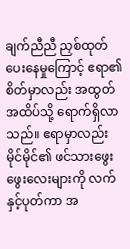ချက်ညီညီ ညှစ်ထုတ်ပေးနေမှုကြောင့် ဧရာ၏ စိတ်မှာလည်း အထွတ်အထိပ်သို့ ရောက်ရှိလာသည်။ ဧရာမှာလည်း မိုင်မိုင်၏ ဖင်သားဖွေးဖွေးလေးများကို လက်နှင့်ပုတ်ကာ အ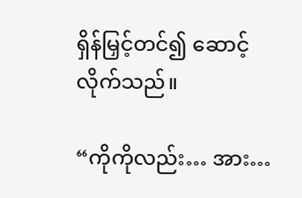ရှိန်မြှင့်တင်၍ ဆောင့်လိုက်သည်။

“ကိုကိုလည်း… အား…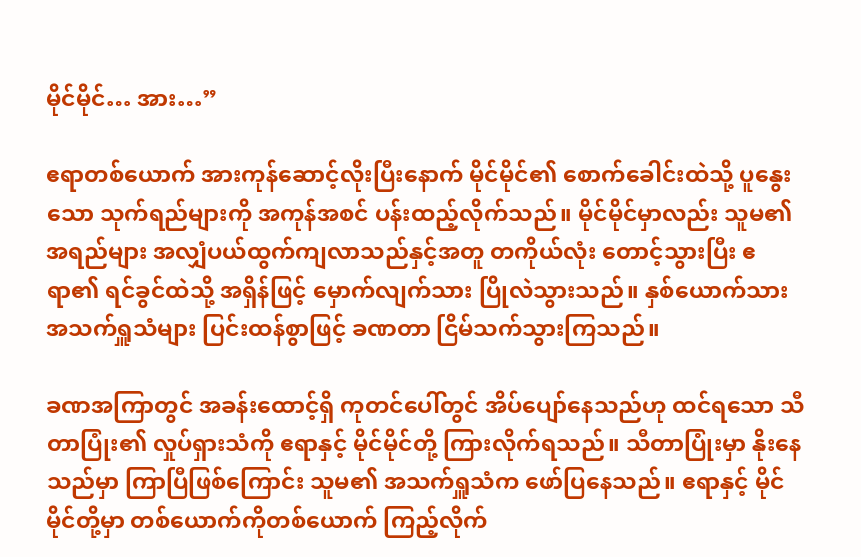မိုင်မိုင်… အား…”

ဧရာတစ်ယောက် အားကုန်ဆောင့်လိုးပြီးနောက် မိုင်မိုင်၏ စောက်ခေါင်းထဲသို့ ပူနွေးသော သုက်ရည်များကို အကုန်အစင် ပန်းထည့်လိုက်သည်။ မိုင်မိုင်မှာလည်း သူမ၏ အရည်များ အလျှံပယ်ထွက်ကျလာသည်နှင့်အတူ တကိုယ်လုံး တောင့်သွားပြီး ဧရာ၏ ရင်ခွင်ထဲသို့ အရှိန်ဖြင့် မှောက်လျက်သား ပြိုလဲသွားသည်။ နှစ်ယောက်သား အသက်ရှူသံများ ပြင်းထန်စွာဖြင့် ခဏတာ ငြိမ်သက်သွားကြသည်။

ခဏအကြာတွင် အခန်းထောင့်ရှိ ကုတင်ပေါ်တွင် အိပ်ပျော်နေသည်ဟု ထင်ရသော သီတာပြုံး၏ လှုပ်ရှားသံကို ဧရာနှင့် မိုင်မိုင်တို့ ကြားလိုက်ရသည်။ သီတာပြုံးမှာ နိုးနေသည်မှာ ကြာပြီဖြစ်ကြောင်း သူမ၏ အသက်ရှူသံက ဖော်ပြနေသည်။ ဧရာနှင့် မိုင်မိုင်တို့မှာ တစ်ယောက်ကိုတစ်ယောက် ကြည့်လိုက်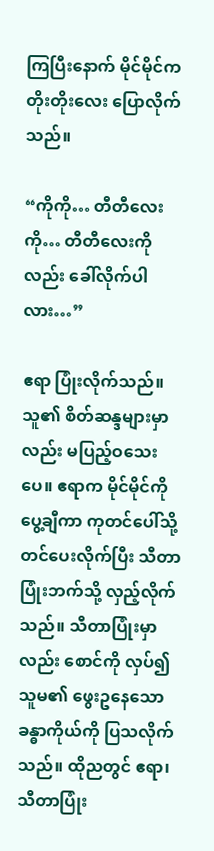ကြပြီးနောက် မိုင်မိုင်က တိုးတိုးလေး ပြောလိုက်သည်။

“ကိုကို… တီတီလေးကို… တီတီလေးကိုလည်း ခေါ်လိုက်ပါလား…”

ဧရာ ပြုံးလိုက်သည်။ သူ၏ စိတ်ဆန္ဒများမှာလည်း မပြည့်ဝသေးပေ။ ဧရာက မိုင်မိုင်ကို ပွေ့ချီကာ ကုတင်ပေါ်သို့ တင်ပေးလိုက်ပြီး သီတာပြုံးဘက်သို့ လှည့်လိုက်သည်။ သီတာပြုံးမှာလည်း စောင်ကို လှပ်၍ သူမ၏ ဖွေးဥနေသော ခန္ဓာကိုယ်ကို ပြသလိုက်သည်။ ထိုညတွင် ဧရာ၊ သီတာပြုံး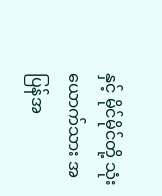နှင့် မိုင်မိုင်တို့ သုံးယောက်သား အပြန်အ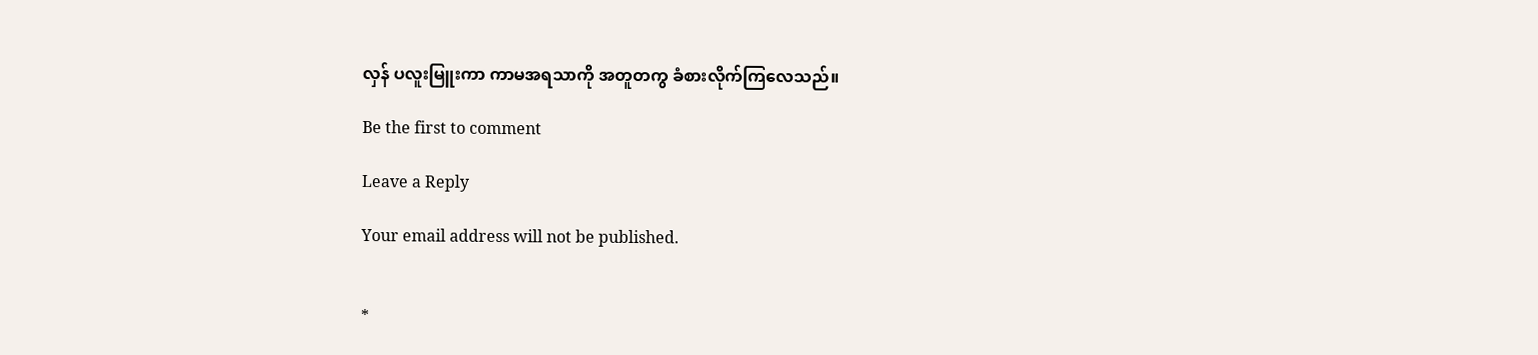လှန် ပလူးမြူးကာ ကာမအရသာကို အတူတကွ ခံစားလိုက်ကြလေသည်။

Be the first to comment

Leave a Reply

Your email address will not be published.


*